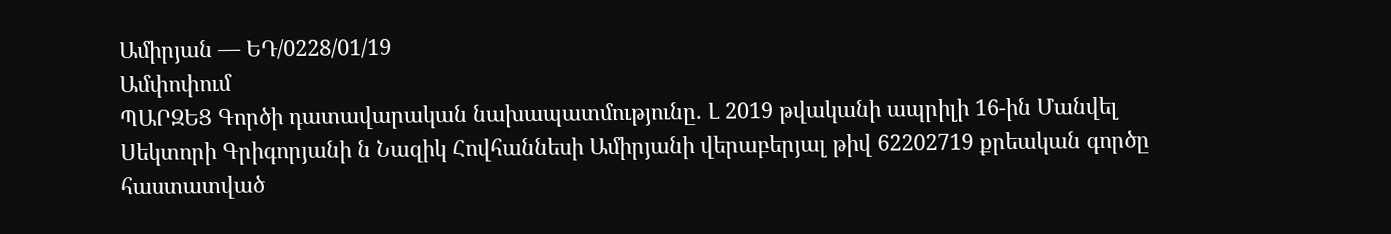Ամիրյան — ԵԴ/0228/01/19
Ամփոփում
ՊԱՐԶԵՑ Գործի դատավարական նախապատմությունը. Լ 2019 թվականի ապրիլի 16-ին Մանվել Սեկտորի Գրիգորյանի ն Նազիկ Հովհաննեսի Ամիրյանի վերաբերյալ թիվ 62202719 քրեական գործը հաստատված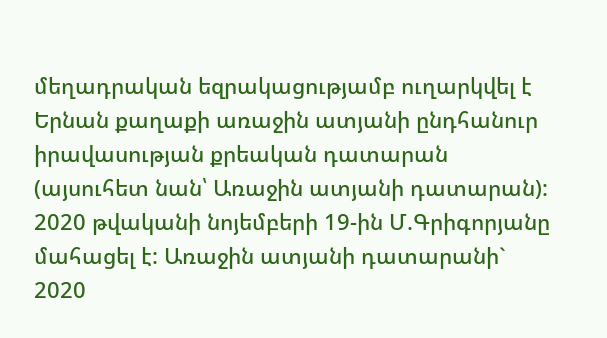մեղադրական եզրակացությամբ ուղարկվել է Երնան քաղաքի առաջին ատյանի ընդհանուր իրավասության քրեական դատարան (այսուհետ նան՝ Առաջին ատյանի դատարան): 2020 թվականի նոյեմբերի 19-ին Մ.Գրիգորյանը մահացել է: Առաջին ատյանի դատարանի` 2020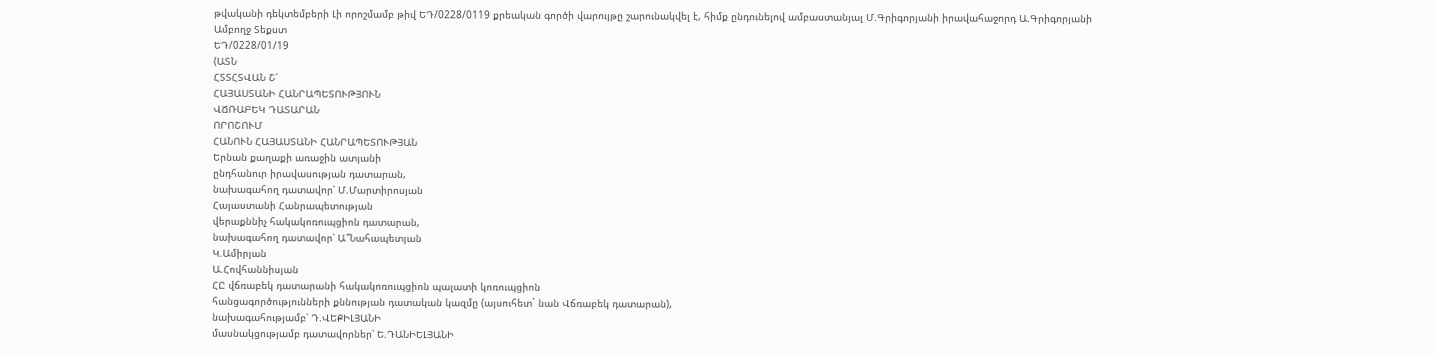թվականի դեկտեմբերի Լի որոշմամբ թիվ ԵԴ/0228/0119 քրեական գործի վարույթը շարունակվել է, հիմք ընդունելով ամբաստանյալ Մ.Գրիգորյանի իրավահաջորդ Ա.Գրիգորյանի
Ամբողջ Տեքստ
ԵԴ/0228/01/19
(ԱՏՆ
ՀՏՏՀՏՎԱՆ Շ՛
ՀԱՅԱՍՏԱՆԻ ՀԱՆՐԱՊԵՏՈՒԹՅՈՒՆ
ՎՃՌԱԲԵԿ ԴԱՏԱՐԱՆ
ՈՐՈՇՈՒՄ
ՀԱՆՈՒՆ ՀԱՅԱՍՏԱՆԻ ՀԱՆՐԱՊԵՏՈՒԹՅԱՆ
Երնան քաղաքի առաջին ատյանի
ընդհանուր իրավասության դատարան,
նախագահող դատավոր՝ Մ.Մարտիրոսյան
Հայաստանի Հանրապետության
վերաքննիչ հակակոռուպցիոն դատարան,
նախագահող դատավոր՝ Ա՞Նահապետյան
Կ.Ամիրյան
Ա.Հովհաննիսյան
ՀԸ վճռաբեկ դատարանի հակակոռուպցիոն պալատի կոռուպցիոն
հանցագործությունների քննության դատական կազմը (այսուհետ` նան Վճռաբեկ դատարան),
նախագահությամբ՝ Դ.ՎԵՔԻԼՅԱՆԻ
մասնակցությամբ դատավորներ՝ Ե.ԴԱՆԻԵԼՅԱՆԻ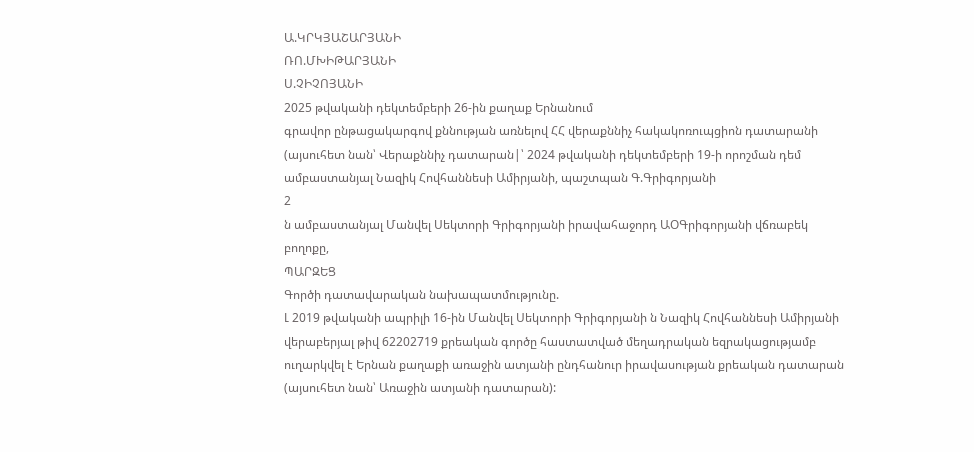Ա.ԿՐԿՅԱՇԱՐՅԱՆԻ
ՌՈ.ՄԽԻԹԱՐՅԱՆԻ
Ս.ՉԻՉՈՅԱՆԻ
2025 թվականի դեկտեմբերի 26-ին քաղաք Երնանում
գրավոր ընթացակարգով քննության առնելով ՀՀ վերաքննիչ հակակոռուպցիոն դատարանի (այսուհետ նան՝ Վերաքննիչ դատարան|՝ 2024 թվականի դեկտեմբերի 19-ի որոշման դեմ ամբաստանյալ Նազիկ Հովհաննեսի Ամիրյանի, պաշտպան Գ.Գրիգորյանի
2
ն ամբաստանյալ Մանվել Սեկտորի Գրիգորյանի իրավահաջորդ ԱՕԳրիգորյանի վճռաբեկ բողոքը,
ՊԱՐԶԵՑ
Գործի դատավարական նախապատմությունը.
Լ 2019 թվականի ապրիլի 16-ին Մանվել Սեկտորի Գրիգորյանի ն Նազիկ Հովհաննեսի Ամիրյանի վերաբերյալ թիվ 62202719 քրեական գործը հաստատված մեղադրական եզրակացությամբ ուղարկվել է Երնան քաղաքի առաջին ատյանի ընդհանուր իրավասության քրեական դատարան (այսուհետ նան՝ Առաջին ատյանի դատարան):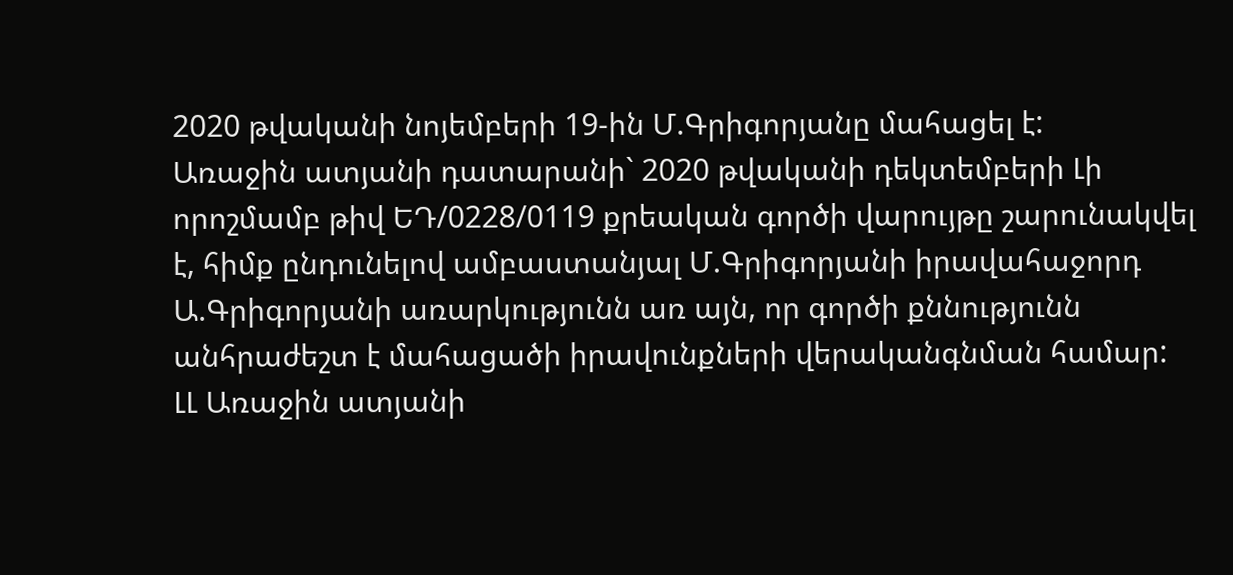2020 թվականի նոյեմբերի 19-ին Մ.Գրիգորյանը մահացել է:
Առաջին ատյանի դատարանի` 2020 թվականի դեկտեմբերի Լի որոշմամբ թիվ ԵԴ/0228/0119 քրեական գործի վարույթը շարունակվել է, հիմք ընդունելով ամբաստանյալ Մ.Գրիգորյանի իրավահաջորդ Ա.Գրիգորյանի առարկությունն առ այն, որ գործի քննությունն անհրաժեշտ է մահացածի իրավունքների վերականգնման համար:
ԼԼ Առաջին ատյանի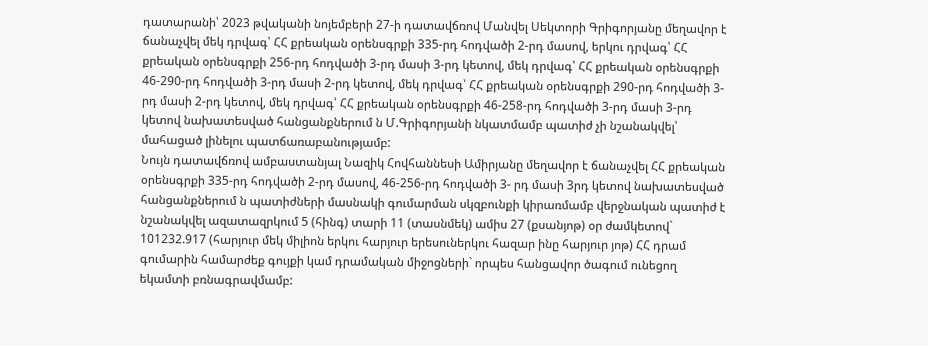դատարանի՝ 2023 թվականի նոյեմբերի 27-ի դատավճռով Մանվել Սեկտորի Գրիգորյանը մեղավոր է ճանաչվել մեկ դրվագ՝ ՀՀ քրեական օրենսգրքի 335-րդ հոդվածի 2-րդ մասով, երկու դրվագ՝ ՀՀ քրեական օրենսգրքի 256-րդ հոդվածի 3-րդ մասի 3-րդ կետով, մեկ դրվագ՝ ՀՀ քրեական օրենսգրքի 46-290-րդ հոդվածի 3-րդ մասի 2-րդ կետով, մեկ դրվագ՝ ՀՀ քրեական օրենսգրքի 290-րդ հոդվածի 3-րդ մասի 2-րդ կետով, մեկ դրվագ՝ ՀՀ քրեական օրենսգրքի 46-258-րդ հոդվածի 3-րդ մասի 3-րդ կետով նախատեսված հանցանքներում ն Մ.Գրիգորյանի նկատմամբ պատիժ չի նշանակվել՝ մահացած լինելու պատճառաբանությամբ:
Նույն դատավճռով ամբաստանյալ Նազիկ Հովհաննեսի Ամիրյանը մեղավոր է ճանաչվել ՀՀ քրեական օրենսգրքի 335-րդ հոդվածի 2-րդ մասով, 46-256-րդ հոդվածի 3- րդ մասի 3րդ կետով նախատեսված հանցանքներում ն պատիժների մասնակի գումարման սկզբունքի կիրառմամբ վերջնական պատիժ է նշանակվել ազատազրկում 5 (հինգ) տարի 11 (տասնմեկ) ամիս 27 (քսանյոթ) օր ժամկետով` 101232.917 (հարյուր մեկ միլիոն երկու հարյուր երեսուներկու հազար ինը հարյուր յոթ) ՀՀ դրամ գումարին համարժեք գույքի կամ դրամական միջոցների` որպես հանցավոր ծագում ունեցող եկամտի բռնագրավմամբ: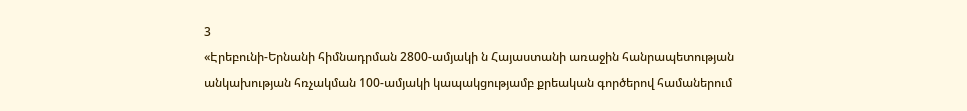3
«Էրեբունի-Երնանի հիմնադրման 2800-ամյակի ն Հայաստանի առաջին հանրապետության անկախության հռչակման 100-ամյակի կապակցությամբ քրեական գործերով համաներում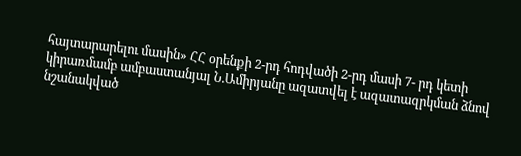հայտարարելու մասին» ՀՀ օրենքի 2-րդ հոդվածի 2-րդ մասի 7- րդ կետի կիրառմամբ ամբաստանյալ Ն.Ամիրյանը ազատվել է ազատազրկման ձնով նշանակված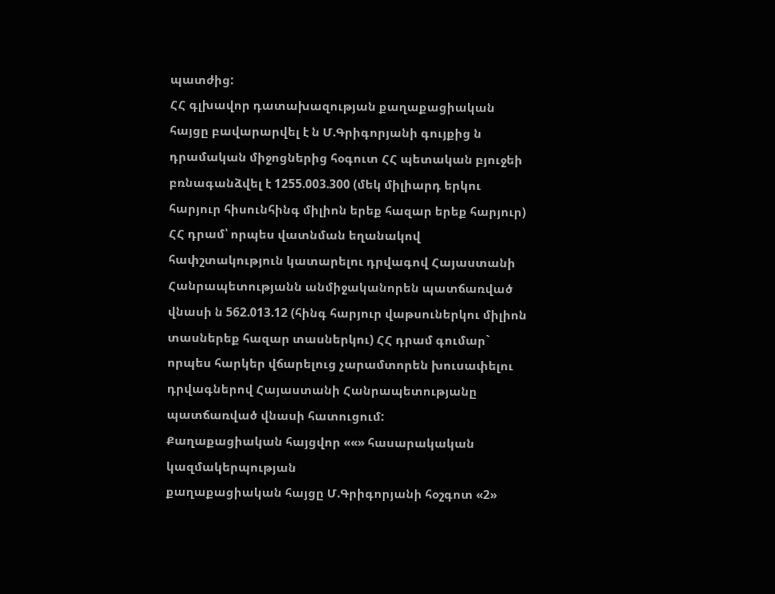պատժից:
ՀՀ գլխավոր դատախազության քաղաքացիական հայցը բավարարվել է ն Մ.Գրիգորյանի գույքից ն դրամական միջոցներից հօգուտ ՀՀ պետական բյուջեի բռնագանձվել է 1255.003.300 (մեկ միլիարդ երկու հարյուր հիսունհինգ միլիոն երեք հազար երեք հարյուր) ՀՀ դրամ՝ որպես վատնման եղանակով հափշտակություն կատարելու դրվագով Հայաստանի Հանրապետությանն անմիջականորեն պատճառված վնասի ն 562.013.12 (հինգ հարյուր վաթսուներկու միլիոն տասներեք հազար տասներկու) ՀՀ դրամ գումար` որպես հարկեր վճարելուց չարամտորեն խուսափելու դրվագներով Հայաստանի Հանրապետությանը պատճառված վնասի հատուցում:
Քաղաքացիական հայցվոր ««» հասարակական կազմակերպության
քաղաքացիական հայցը Մ.Գրիգորյանի հօշգոտ «2»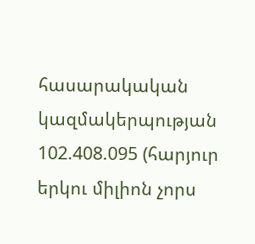հասարակական
կազմակերպության 102.408.095 (հարյուր երկու միլիոն չորս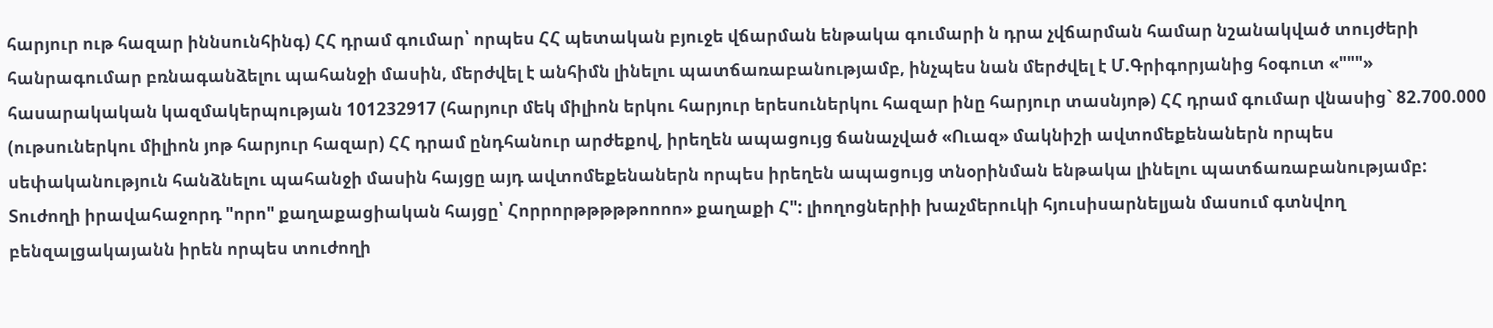հարյուր ութ հազար իննսունհինգ) ՀՀ դրամ գումար՝ որպես ՀՀ պետական բյուջե վճարման ենթակա գումարի ն դրա չվճարման համար նշանակված տույժերի հանրագումար բռնագանձելու պահանջի մասին, մերժվել է անհիմն լինելու պատճառաբանությամբ, ինչպես նան մերժվել է Մ.Գրիգորյանից հօգուտ «"""» հասարակական կազմակերպության 101232917 (հարյուր մեկ միլիոն երկու հարյուր երեսուներկու հազար ինը հարյուր տասնյոթ) ՀՀ դրամ գումար վնասից` 82.700.000 (ութսուներկու միլիոն յոթ հարյուր հազար) ՀՀ դրամ ընդհանուր արժեքով, իրեղեն ապացույց ճանաչված «Ուազ» մակնիշի ավտոմեքենաներն որպես սեփականություն հանձնելու պահանջի մասին հայցը այդ ավտոմեքենաներն որպես իրեղեն ապացույց տնօրինման ենթակա լինելու պատճառաբանությամբ:
Տուժողի իրավահաջորդ "որո" քաղաքացիական հայցը՝ Հորրորթթթթթոոոո» քաղաքի Հ": լիողոցներիի խաչմերուկի հյուսիսարնելյան մասում գտնվող բենզալցակայանն իրեն որպես տուժողի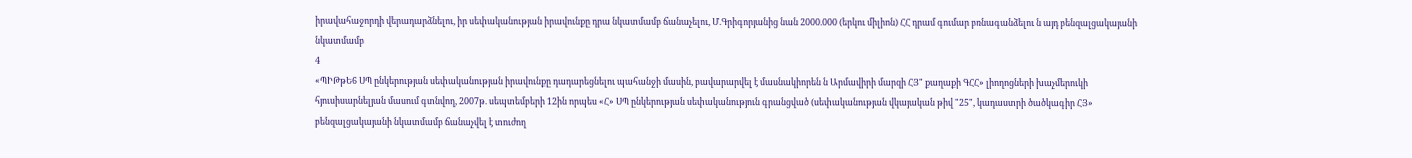իրավահաջորդի վերադարձնելու, իր սեփականության իրավունքը դրա նկատմամբ ճանաչելու, Մ.Գրիգորյանից նան 2000.000 (երկու միլիոն) ՀՀ դրամ գումար բռնագանձելու ն այդ բենզալցակայանի նկատմամբ
4
«ՊԻԹթԵ6 ՍՊ ընկերության սեփականության իրավունքը դադարեցնելու պահանջի մասին, բավարարվել է մասնակիորեն ն Արմավիրի մարզի ՀՅ" քաղաքի ԳՀՀ» լիողոցների խաչմերուկի հյուսիսարնելյան մասում գտնվող, 2007թ. սեպտեմբերի 12ին որպես «Հ» ՍՊ ընկերության սեփականություն գրանցված (սեփականության վկայական թիվ "25", կադաստրի ծածկագիր ՀՅ» բենզալցակայանի նկատմամբ ճանաչվել է տուժող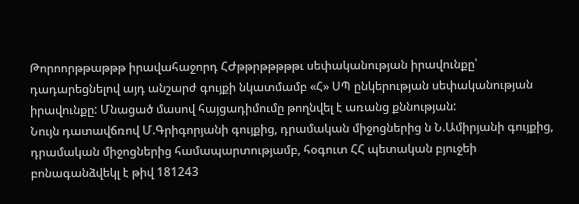Թորոորթթաթթթ իրավահաջորդ ՀԺթթրթթթթթւ սեփականության իրավունքը՝ դադարեցնելով այդ անշարժ գույքի նկատմամբ «Հ» ՍՊ ընկերության սեփականության իրավունքը: Մնացած մասով հայցադիմումը թողնվել է առանց քննության:
Նույն դատավճռով Մ.Գրիգորյանի գույքից, դրամական միջոցներից ն Ն.Ամիրյանի գույքից, դրամական միջոցներից համապարտությամբ, հօգուտ ՀՀ պետական բյուջեի բոնագանձվեկլ է թիվ 181243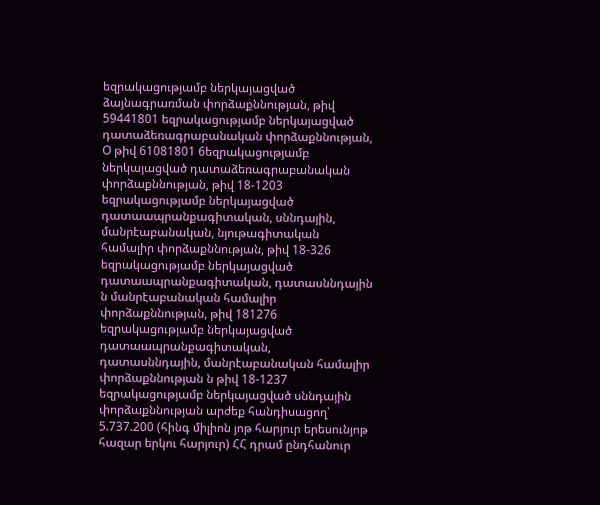եզրակացությամբ ներկայացված ձայնագրառման փորձաքննության, թիվ 59441801 եզրակացությամբ ներկայացված դատաձեռագրաբանական փորձաքննության, Օ թիվ 61081801 6եզրակացությամբ ներկայացված դատաձեռագրաբանական փորձաքննության, թիվ 18-1203 եզրակացությամբ ներկայացված դատաապրանքագիտական, սննդային, մանրէաբանական, նյութագիտական համալիր փորձաքննության, թիվ 18-326 եզրակացությամբ ներկայացված դատաապրանքագիտական, դատասննդային ն մանրէաբանական համալիր փորձաքննության, թիվ 181276 եզրակացությամբ ներկայացված դատաապրանքագիտական, դատասննդային, մանրէաբանական համալիր փորձաքննության ն թիվ 18-1237 եզրակացությամբ ներկայացված սննդային փորձաքննության արժեք հանդիսացող՝ 5.737.200 (հինգ միլիոն յոթ հարյուր երեսունյոթ հազար երկու հարյուր) ՀՀ դրամ ընդհանուր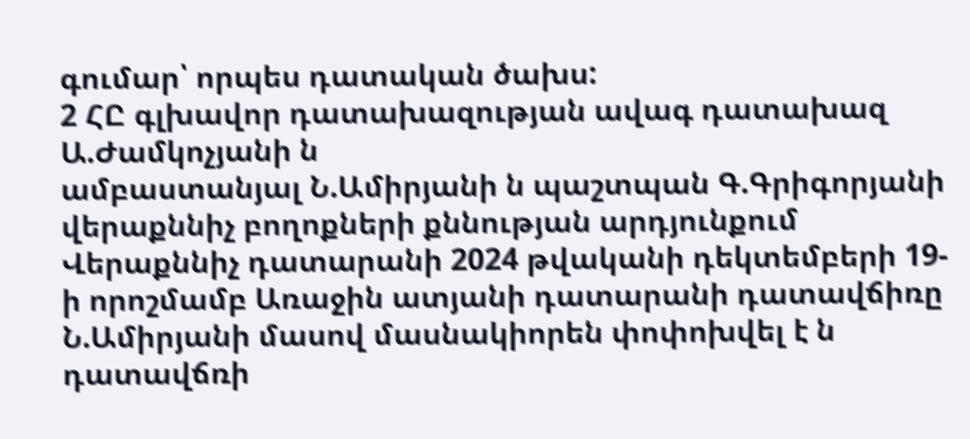գումար՝ որպես դատական ծախս:
2 ՀԸ գլխավոր դատախազության ավագ դատախազ Ա.Ժամկոչյանի ն
ամբաստանյալ Ն.Ամիրյանի ն պաշտպան Գ.Գրիգորյանի վերաքննիչ բողոքների քննության արդյունքում Վերաքննիչ դատարանի 2024 թվականի դեկտեմբերի 19-ի որոշմամբ Առաջին ատյանի դատարանի դատավճիռը Ն.Ամիրյանի մասով մասնակիորեն փոփոխվել է ն դատավճռի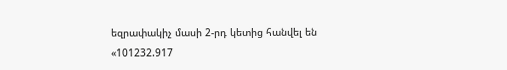եզրափակիչ մասի 2-րդ կետից հանվել են «101232.917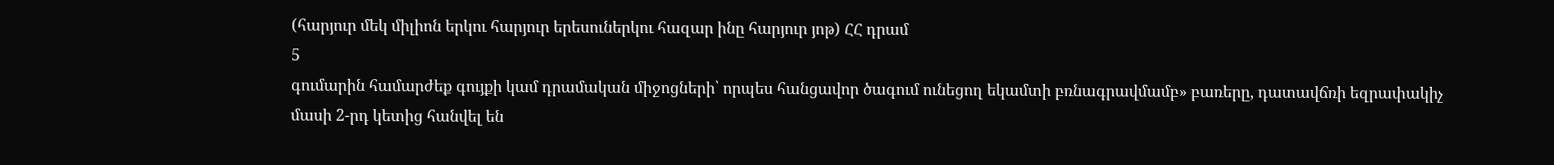(հարյուր մեկ միլիոն երկու հարյուր երեսուներկու հազար ինը հարյուր յոթ) ՀՀ դրամ
5
գումարին համարժեք գույքի կամ դրամական միջոցների՝ որպես հանցավոր ծագում ունեցող եկամտի բռնագրավմամբ» բառերը, դատավճռի եզրափակիչ մասի 2-րդ կետից հանվել են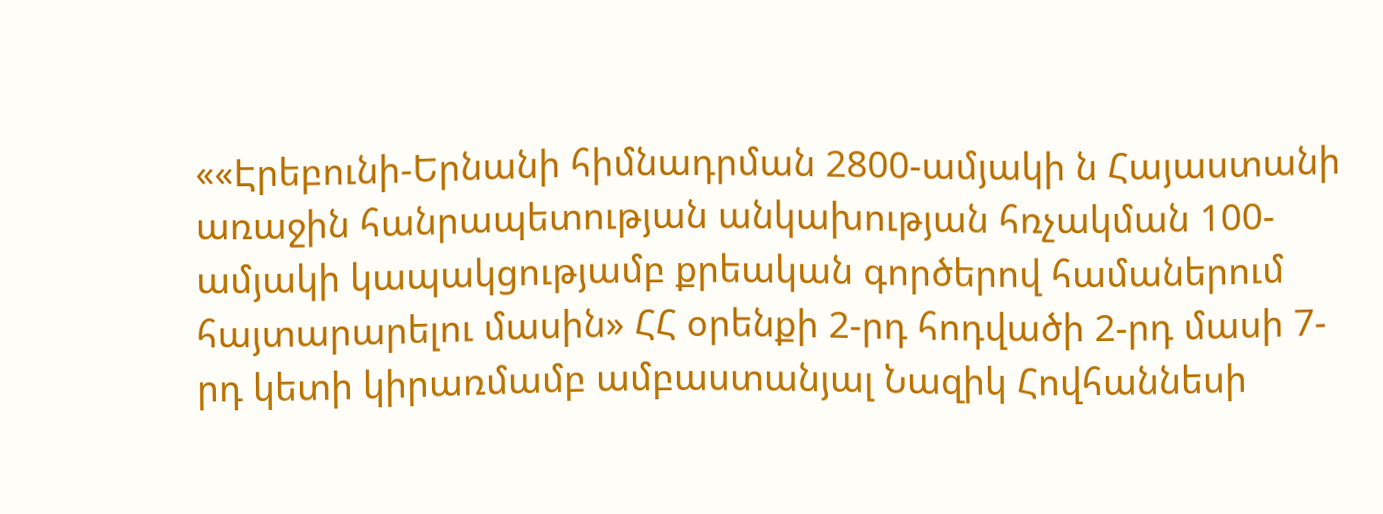««Էրեբունի-Երնանի հիմնադրման 2800-ամյակի ն Հայաստանի առաջին հանրապետության անկախության հռչակման 100-ամյակի կապակցությամբ քրեական գործերով համաներում հայտարարելու մասին» ՀՀ օրենքի 2-րդ հոդվածի 2-րդ մասի 7-րդ կետի կիրառմամբ ամբաստանյալ Նազիկ Հովհաննեսի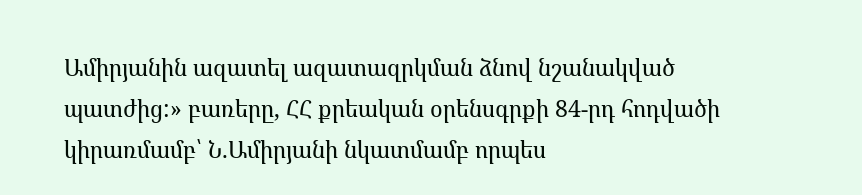Ամիրյանին ազատել ազատազրկման ձնով նշանակված պատժից:» բառերը, ՀՀ քրեական օրենսգրքի 84-րդ հոդվածի կիրառմամբ՝ Ն.Ամիրյանի նկատմամբ որպես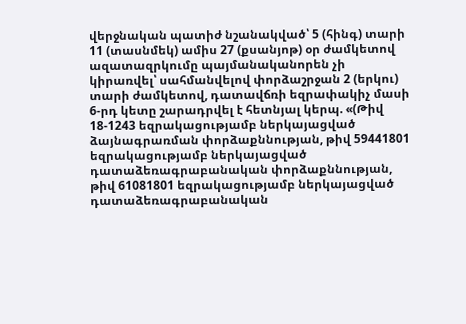վերջնական պատիժ նշանակված՝ 5 (հինգ) տարի 11 (տասնմեկ) ամիս 27 (քսանյոթ) օր ժամկետով ազատազրկումը պայմանականորեն չի կիրառվել՝ սահմանվելով փորձաշրջան 2 (երկու) տարի ժամկետով, դատավճռի եզրափակիչ մասի 6-րդ կետը շարադրվել է հետնյալ կերպ. «(Թիվ 18-1243 եզրակացությամբ ներկայացված ձայնագրառման փորձաքննության, թիվ 59441801 եզրակացությամբ ներկայացված դատաձեռագրաբանական փորձաքննության, թիվ 61081801 եզրակացությամբ ներկայացված դատաձեռագրաբանական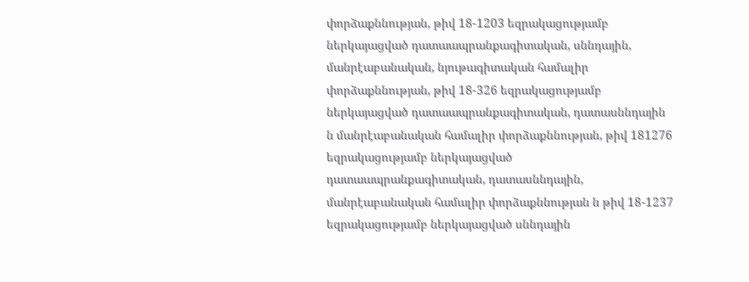փորձաքննության, թիվ 18-1203 եզրակացությամբ ներկայացված դատաապրանքագիտական, սննդային, մանրէաբանական, նյութագիտական համալիր փորձաքննության, թիվ 18-326 եզրակացությամբ ներկայացված դատաապրանքագիտական, դատասննդային ն մանրէաբանական համալիր փորձաքննության, թիվ 181276 եզրակացությամբ ներկայացված դատաապրանքագիտական, դատասննդային, մանրէաբանական համալիր փորձաքննության ն թիվ 18-1237 եզրակացությամբ ներկայացված սննդային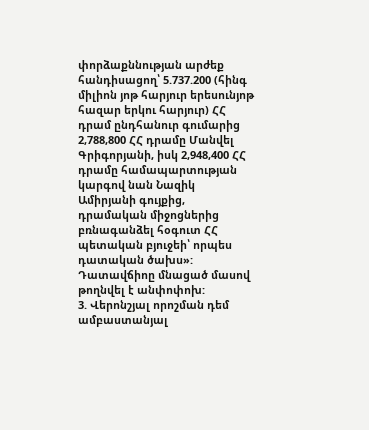փորձաքննության արժեք հանդիսացող՝ 5.737.200 (հինգ միլիոն յոթ հարյուր երեսունյոթ հազար երկու հարյուր) ՀՀ դրամ ընդհանուր գումարից 2,788,800 ՀՀ դրամը Մանվել Գրիգորյանի, իսկ 2,948,400 ՀՀ դրամը համապարտության կարգով նան Նազիկ Ամիրյանի գույքից, դրամական միջոցներից բռնագանձել հօգուտ ՀՀ պետական բյուջեի՝ որպես դատական ծախս»: Դատավճիոը մնացած մասով թողնվել է անփոփոխ:
3. Վերոնշյալ որոշման դեմ ամբաստանյալ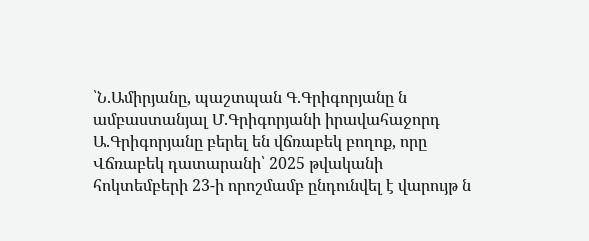՝Ն.Ամիրյանը, պաշտպան Գ.Գրիգորյանը ն ամբաստանյալ Մ.Գրիգորյանի իրավահաջորդ Ա.Գրիգորյանը բերել են վճռաբեկ բողոք, որը Վճռաբեկ դատարանի՝ 2025 թվականի հոկտեմբերի 23-ի որոշմամբ ընդունվել է վարույթ ն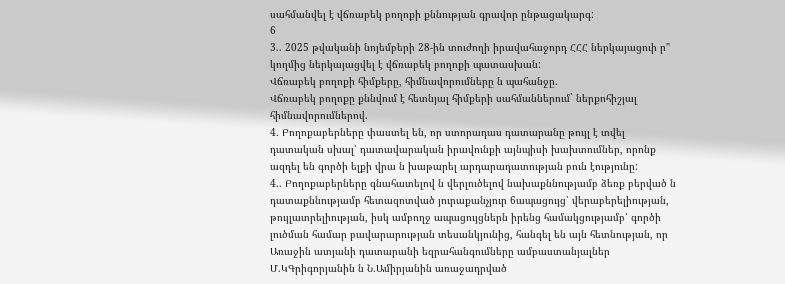սահմանվել է վճռաբեկ բողոքի քննության գրավոր ընթացակարգ:
6
3.. 2025 թվականի նոյեմբերի 28-ին տուժողի իրավահաջորդ ՀՀՀ ներկայացուի ր" կողմից ներկայացվել է վճռաբեկ բողոքի պատասխան:
Վճռաբեկ բողոքի հիմքերը, հիմնավորումները ն պահանջը.
Վճռաբեկ բողոքը քննվում է հետնյալ հիմքերի սահմաններում` ներքոհիշյալ հիմնավորումներով.
4. Բողոքաբերները փաստել են, որ ստորադաս դատարանը թույլ է տվել դատական սխալ՝ դատավարական իրավունքի այնպիսի խախտումներ, որոնք ազդել են գործի ելքի վրա ն խաթարել արդարադատության բուն էությունը:
4.. Բողոքաբերները գնահատելով ն վերլուծելով նախաքննությամբ ձեռք բերված ն դատաքննությամբ հետազոտված յուրաքանչյուր 6ապացույց՝ վերաբերելիության, թույլատրելիության, իսկ ամբողջ ապացույցներն իրենց համակցությամբ՝ գործի լուծման համար բավարարության տեսանկյունից, հանգել են այն հետնության, որ Առաջին ատյանի դատարանի եզրահանգումները ամբաստանյալներ Մ.ԿԳրիգորյանին ն Ն.Ամիրյանին առաջադրված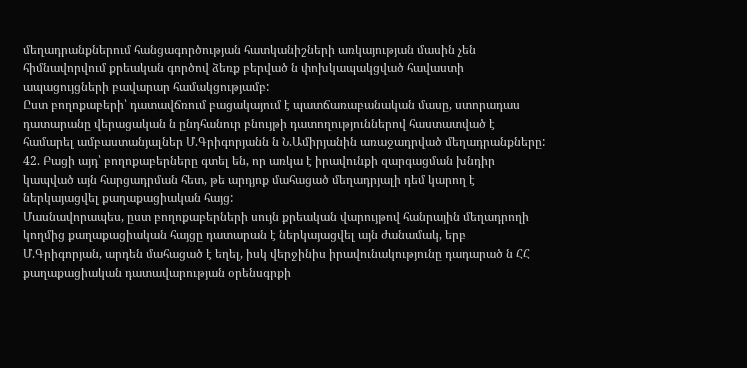մեղադրանքներում հանցագործության հատկանիշների առկայության մասին չեն հիմնավորվում քրեական գործով ձեռք բերված ն փոխկապակցված հավաստի ապացույցների բավարար համակցությամբ:
Ըստ բողոքաբերի՝ դատավճռում բացակայում է պատճառաբանական մասը, ստորադաս դատարանը վերացական ն ընդհանուր բնույթի դատողություններով հաստատված է համարել ամբաստանյալներ Մ.Գրիգորյանն ն Ն.Ամիրյանին առաջադրված մեղադրանքները:
42. Բացի այդ՝ բողոքաբերները գտել են, որ առկա է իրավունքի զարգացման խնդիր կապված այն հարցադրման հետ, թե արդյոք մահացած մեղադրյալի դեմ կարող է ներկայացվել քաղաքացիական հայց:
Մասնավորապես, ըստ բողոքաբերների սույն քրեական վարույթով հանրային մեղադրողի կողմից քաղաքացիական հայցը դատարան է ներկայացվել այն ժանամակ, երբ Մ.Գրիգորյան, արդեն մահացած է եղել, իսկ վերջինիս իրավունակությունը դադարած ն ՀՀ քաղաքացիական դատավարության օրենսգրքի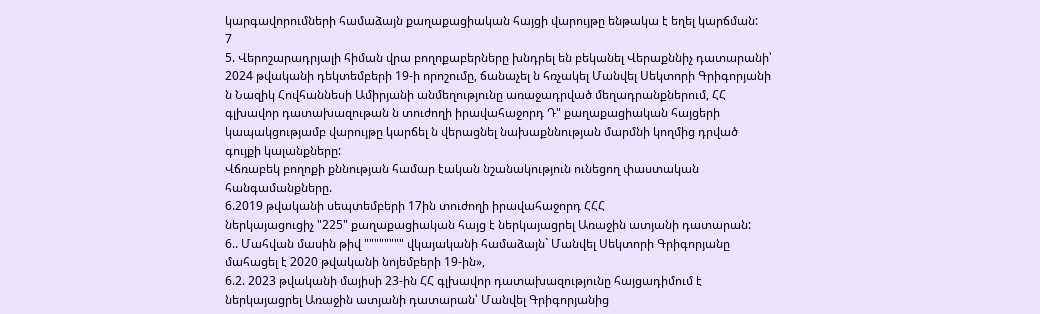կարգավորումների համաձայն քաղաքացիական հայցի վարույթը ենթակա է եղել կարճման:
7
5. Վերոշարադրյալի հիման վրա բողոքաբերները խնդրել են բեկանել Վերաքննիչ դատարանի՝ 2024 թվականի դեկտեմբերի 19-ի որոշումը, ճանաչել ն հռչակել Մանվել Սեկտորի Գրիգորյանի ն Նազիկ Հովհաննեսի Ամիրյանի անմեղությունը առաջադրված մեղադրանքներում, ՀՀ գլխավոր դատախազութան ն տուժողի իրավահաջորդ Դ" քաղաքացիական հայցերի կապակցությամբ վարույթը կարճել ն վերացնել նախաքննության մարմնի կողմից դրված գույքի կալանքները:
Վճռաբեկ բողոքի քննության համար էական նշանակություն ունեցող փաստական հանգամանքները.
6.2019 թվականի սեպտեմբերի 17ին տուժողի իրավահաջորդ ՀՀՀ
ներկայացուցիչ "225" քաղաքացիական հայց է ներկայացրել Առաջին ատյանի դատարան:
6.. Մահվան մասին թիվ """""""" վկայականի համաձայն` Մանվել Սեկտորի Գրիգորյանը մահացել է 2020 թվականի նոյեմբերի 19-ին»,
6.2. 2023 թվականի մայիսի 23-ին ՀՀ գլխավոր դատախազությունը հայցադիմում է ներկայացրել Առաջին ատյանի դատարան՝ Մանվել Գրիգորյանից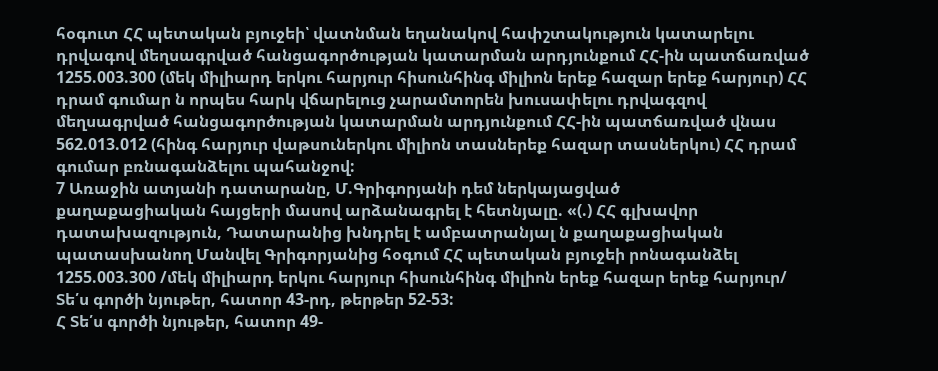հօգուտ ՀՀ պետական բյուջեի՝ վատնման եղանակով հափշտակություն կատարելու դրվագով մեղսագրված հանցագործության կատարման արդյունքում ՀՀ-ին պատճառված 1255.003.300 (մեկ միլիարդ երկու հարյուր հիսունհինգ միլիոն երեք հազար երեք հարյուր) ՀՀ դրամ գումար ն որպես հարկ վճարելուց չարամտորեն խուսափելու դրվագզով մեղսագրված հանցագործության կատարման արդյունքում ՀՀ-ին պատճառված վնաս 562.013.012 (հինգ հարյուր վաթսուներկու միլիոն տասներեք հազար տասներկու) ՀՀ դրամ գումար բռնագանձելու պահանջով:
7 Առաջին ատյանի դատարանը, Մ.Գրիգորյանի դեմ ներկայացված
քաղաքացիական հայցերի մասով արձանագրել է հետնյալը. «(.) ՀՀ գլխավոր դատախազություն, Դատարանից խնդրել է ամբատրանյալ ն քաղաքացիական պատասխանող Մանվել Գրիգորյանից հօգում ՀՀ պետական բյուջեի րոնագանձել 1255.003.300 /մեկ միլիարդ երկու հարյուր հիսունհինգ միլիոն երեք հազար երեք հարյուր/
Տե՛ս գործի նյութեր, հատոր 43-րդ, թերթեր 52-53:
Հ Տե՛ս գործի նյութեր, հատոր 49-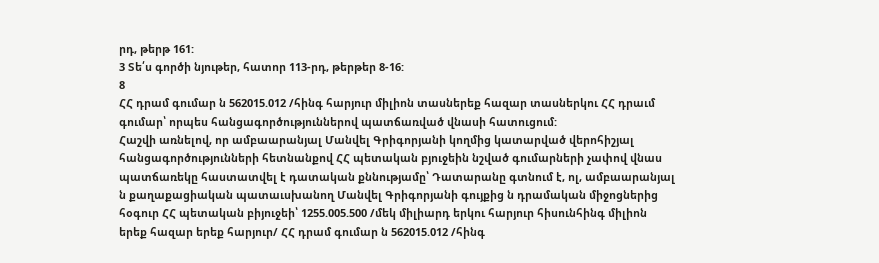րդ, թերթ 161:
3 Տե՛ս գործի նյութեր, հատոր 113-րդ, թերթեր 8-16:
8
ՀՀ դրամ գումար ն 562015.012 /հինգ հարյուր միլիոն տասներեք հազար տասներկու ՀՀ դրաւմ գումար՝ որպես հանցագործություններով պատճառված վնասի հատուցում:
Հաշվի առնելով, որ ամբաարանյալ Մանվել Գրիգորյանի կողմից կատարված վերոհիշյալ հանցագործությունների հետնանքով ՀՀ պետական բյուջեին նշված գումարների չափով վնաս պատճառեկը հաստատվել է դատական քննությամը՝ Դատարանը գտնում է, ոլ, ամբաարանյալ ն քաղաքացիական պատաւսխանող Մանվել Գրիգորյանի գույքից ն դրամական միջոցներից հօգուր ՀՀ պետական բիյուջեի՝ 1255.005.500 /մեկ միլիարդ երկու հարյուր հիսունհինգ միլիոն երեք հազար երեք հարյուր/ ՀՀ դրամ գումար ն 562015.012 /հինգ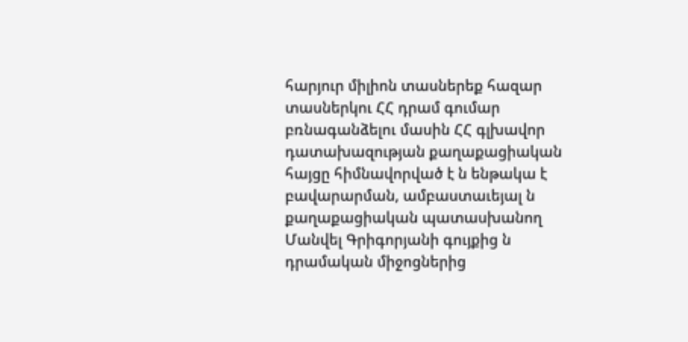հարյուր միլիոն տասներեք հազար տասներկու ՀՀ դրամ գումար բռնագանձելու մասին ՀՀ գլխավոր դատախազության քաղաքացիական հայցը հիմնավորված է ն ենթակա է բավարարման, ամբաստաւեյալ ն քաղաքացիական պատասխանող Մանվել Գրիգորյանի գույքից ն դրամական միջոցներից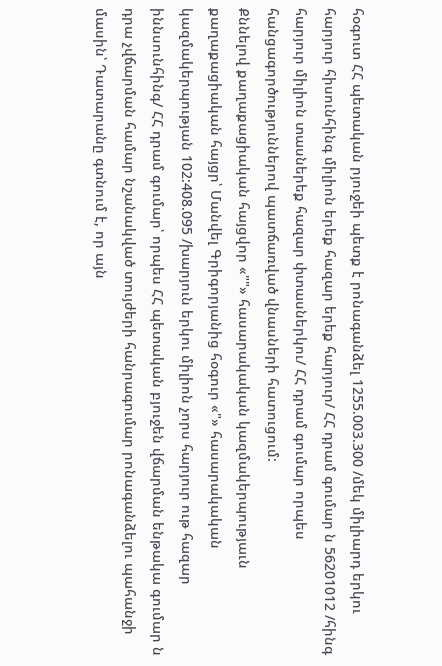հօգուտ ՀՀ պետական րյուջեի պետք է րոնագանձել 1255.003.300 /մեկ միլիարդ երկու հարյուր հիսունհինգ միլիոն երեք հազար երեք հարյուր/ ՀՀ դրամ գումար ն 56201012 /հինգ հարյուր միլիոն տասներեք հազար փտասներկու/ ՀՀ դրամ գումար որպես հանցագործություններով պատճառված վնասների հատուցում:
Քննելով քաղաքացիական հայցվոր «""» հասարակական կազմակերպությաւն քաղաքացիական հայցր՝ Մանվել Գրիգորյանից հօգուր «"» հասարակական կազմակերպության 102:408.095 /խարյուն երկու միլիոն չորս հարյուր ութ հազար իննսունհինգ/ ՀՀ դրամ գումար՝ որպես ՀՀ պետական բյուջեն վճարման ենթակա գումար ն դրա չվճարման համար նշանակված տույժերի հանրագումար րոնագանձելու պահանջի մասին՝ Դատարանը գտնում է, որ այն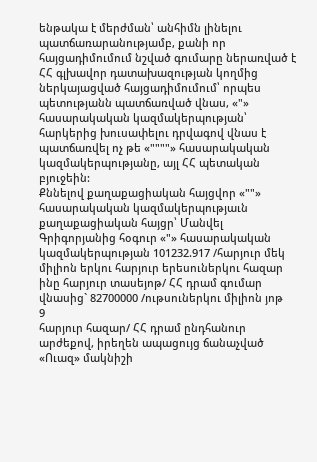ենթակա է մերժման՝ անհիմն լինելու պատճառարանությամբ, քանի որ հայցադիմումում նշված գումարը ներառված է ՀՀ գլխավոր դատախազության կողմից ներկայացված հայցադիմումում՝ որպես պետությանն պատճառված վնաս, «"» հասարակական կազմակերպության՝ հարկերից խուսափելու դրվագով վնաս է պատճառվել ոչ թե «""""» հասարակական կազմակերպությանը, այլ ՀՀ պետական բյուջեին:
Քննելով քաղաքացիական հայցվոր «""» հասարակական կազմակերպությաւն քաղաքացիական հայցր՝ Մանվել Գրիգորյանից հօգուր «"» հասարակական կազմակերպության 101232.917 /հարյուր մեկ միլիոն երկու հարյուր երեսուներկու հազար ինը հարյուր տասեյոթ/ ՀՀ դրամ գումար վնասից` 82700000 /ութսուներկու միլիոն յոթ
9
հարյուր հազար/ ՀՀ դրամ ընդհանուր արժեքով, իրեղեն ապացույց ճանաչված «Ուազ» մակնիշի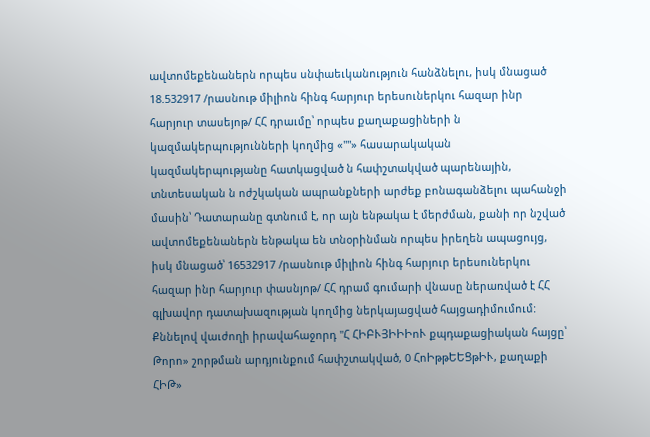ավտոմեքենաներն որպես սնփաեւկանություն հանձնելու, իսկ մնացած 18.532917 /րասնութ միլիոն հինգ հարյուր երեսուներկու հազար ինր հարյուր տասեյոթ/ ՀՀ դրաւմը՝ որպես քաղաքացիների ն կազմակերպությունների կողմից «""» հասարակական կազմակերպությանը հատկացված ն հափշտակված պարենային, տնտեսական ն ոժշկական ապրանքների արժեք բոնագանձելու պահանջի մասին՝ Դատարանը գտնում է, որ այն ենթակա է մերժման, քանի որ նշված ավտոմեքենաներն ենթակա են տնօրինման որպես իրեղեն ապացույց, իսկ մնացած՝ 16532917 /րասնութ միլիոն հինգ հարյուր երեսուներկու հազար ինր հարյուր փասնյոթ/ ՀՀ դրամ գումարի վնասը ներառված է ՀՀ գլխավոր դատախազության կողմից ներկայացված հայցադիմումում:
Քննելով վաւժողի իրավահաջորդ "Հ ՀԻԲՒՅԻԻԻոՒ քպդաքացիական հայցը՝ Թորո» շորթման արդյունքում հափշտակված, 0 ՀոԻթթԵԵՑթԻՒ, քաղաքի ՀԻԹ»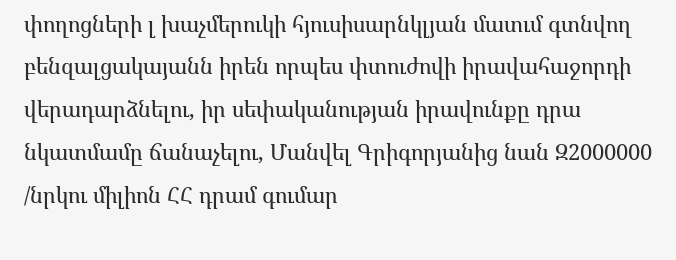փողոցների լ խաչմերուկի հյուսիսարնկլյան մատւմ գտնվող բենզալցակայանն իրեն որպես փտուժովի իրավահաջորդի վերադարձնելու, իր սեփականության իրավունքը դրա նկատմամը ճանաչելու, Մանվել Գրիգորյանից նան Զ2000000 /նրկու միլիոն ՀՀ դրամ գումար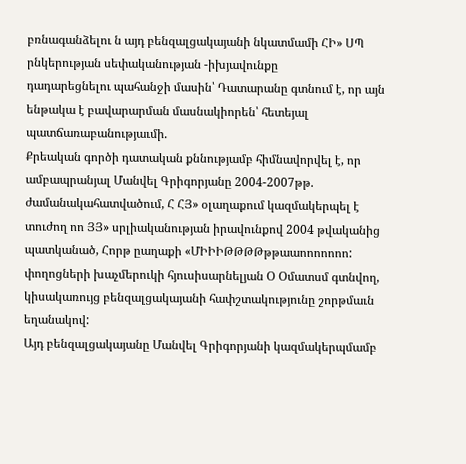բռնագանձելու ն այդ բենզալցակայանի նկատմամի ՀԻ» ՍՊ րնկերության սեփականության -իխյավունքը
դադարեցնելու պահանջի մասին՝ Դատարանը գտնում է, որ այն ենթակա է բավարարման մասնակիորեն՝ հետեյալ պատճառաբանությաւմի.
Քրեական գործի դատական քննությամբ հիմնավորվել է, որ ամբապրանյալ Մանվել Գրիգորյանը 2004-2007թթ. ժամանակահատվածում, Հ ՀՅ» օլաղաքում կազմակերպել է տուժող ոո ՅՅ» սրլիականության իրավունքով 2004 թվականից պատկանած, Հորթ ըաղաքի «ՄԻԻԻԹԹԹԹթթաաոոոոոոո:
փողոցների խաչմերուկի հյուսիսարնելյան Օ Օմատսմ գտնվող, կիսակառույց բենզալցակայանի հափշտակությունը շորթմաւն եղանակով:
Այդ բենզալցակայանը Մանվել Գրիգորյանի կազմակերպմամբ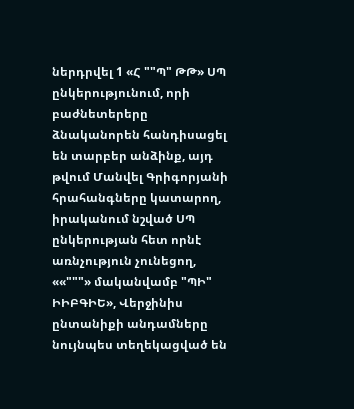ներդրվել 1 «Հ ""Պ" ԹԹ» ՍՊ ընկերությունում, որի բաժնետերերը ձնականորեն հանդիսացել են տարբեր անձինք, այդ թվում Մանվել Գրիգորյանի հրահանգները կատարող, իրականում նշված ՍՊ ընկերության հետ որնէ առնչություն չունեցող, ««"""» մականվամբ "ՊԻ" ԻԻԲԳԻԵ», Վերջինիս ընտանիքի անդամները նույնպես տեղեկացված են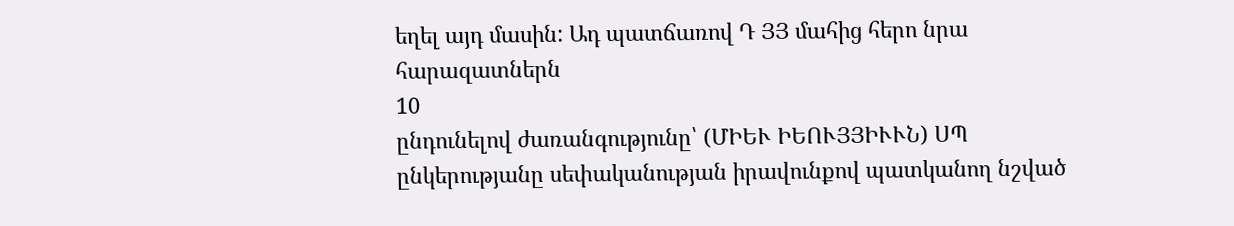եղել այդ մասին: Ադ պատճառով Դ ՅՅ մահից հերո նրա հարազատներն
10
ընդունելով ժառանգությունը՝ (ՄԻԵՒ ԻԵՈՒՅՅԻՒՒՆ) ՍՊ ընկերությանը սեփականության իրավունքով պատկանող նշված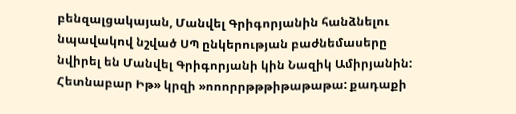բենզալցակայան, Մանվել Գրիգորյանին հանձնելու նպավակով նշված ՍՊ ընկերության բաժնեմասերը նվիրել են Մանվել Գրիգորյանի կին Նազիկ Ամիրյանին:
Հետնաբար Իթ» կրզի »ոոորրթթթիթաթաթա: քադաքի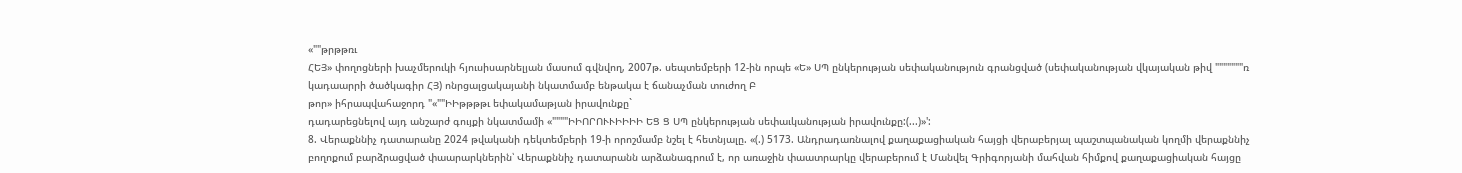«""թրթթռւ
ՀԵՅ» փողոցների խաչմերուկի հյուսիսարնելյան մասում գվնվող, 2007թ. սեպտեմբերի 12-ին որպե «Ե» ՍՊ ընկերության սեփականություն գրանցված (սեփականության վկայական թիվ """""""ռ կադաարրի ծածկագիր ՀՅ) ոնրցալցակայանի նկատմամբ ենթակա է ճանաչման տուժող Բ
թոր» իհրապվահաջորդ "«""ԻԻթթթթւ եփակամաթյան իրավունքը`
դադարեցնելով այդ անշարժ գույքի նկատմամի «""""ԻԻՈՐՈՒՒԻԻԻԻ ԵՑ Ց ՍՊ ընկերության սեփաւկանության իրավունքը:(...)»':
8. Վերաքննիչ դատարանը 2024 թվականի դեկտեմբերի 19-ի որոշմամբ նշել է հետնյալը. «(.) 5173. Անդրադառնալով քաղաքացիական հայցի վերաբերյալ պաշտպանական կողմի վերաքննիչ բողոքում բարձրացված փաարարկներին՝ Վերաքննիչ դատարանն արձանագրում է, որ առաջին փաատրարկը վերաբերում է Մանվել Գրիգորյանի մահվան հիմքով քաղաքացիական հայցը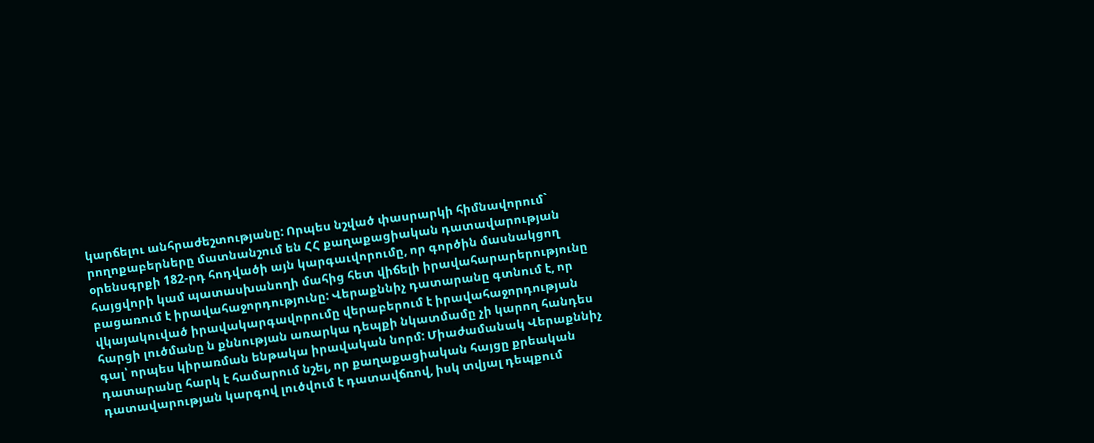կարճելու անհրաժեշտությանը: Որպես նշված փասրարկի հիմնավորում` րողոքաբերները մատնանշում են ՀՀ քաղաքացիական դատավարության օրենսգրքի 182-րդ հոդվածի այն կարգաւվորումը, որ գործին մասնակցող հայցվորի կամ պատասխանողի մահից հետ վիճելի իրավահարարերությունը բացառում է իրավահաջորդությունը: Վերաքննիչ դատարանը գտնում է, որ վկայակուված իրավակարգավորումը վերաբերում է իրավահաջորդության հարցի լուծմանը ն քննության առարկա դեպքի նկատմամը չի կարող հանդես գալ՝ որպես կիրառման ենթակա իրավական նորմ: Միաժամանակ Վերաքննիչ դատարանը հարկ է համարում նշել, որ քաղաքացիական հայցը քրեական դատավարության կարգով լուծվում է դատավճռով, իսկ տվյալ դեպքում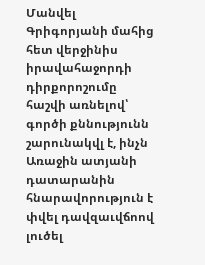Մանվել Գրիգորյանի մահից հետ վերջինիս իրավահաջորդի դիրքորոշումը հաշվի առնելով՝ գործի քննությունն շարունակվլ է, ինչն Առաջին ատյանի դատարանին հնարավորություն է փվել դավզաւվճոով լուծել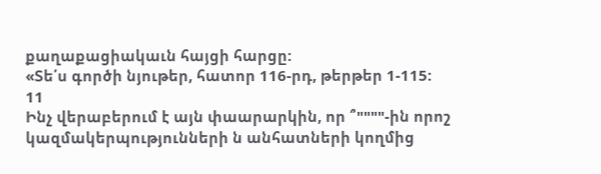քաղաքացիակաւն հայցի հարցը:
«Տե՛ս գործի նյութեր, հատոր 116-րդ, թերթեր 1-115:
11
Ինչ վերաբերում է այն փաարարկին, որ ՞""""-ին որոշ կազմակերպությունների ն անհատների կողմից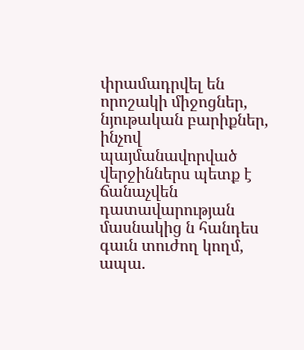փրամադրվել են որոշակի միջոցներ, նյութական բարիքներ, ինչով պայմանավորված վերջիններս պետք է ճանաչվեն դատավարության մասնակից ն հանդես գաւն տուժող կողմ, ապա.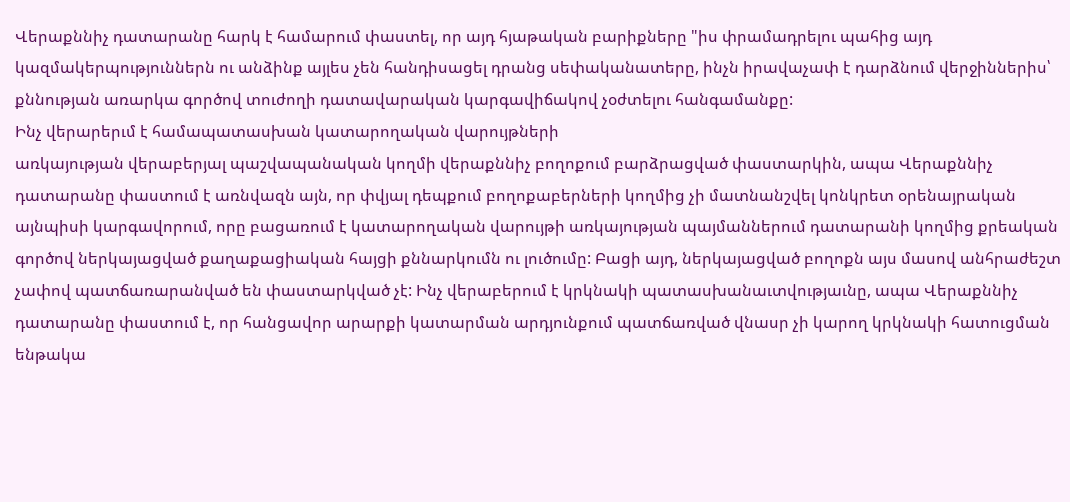Վերաքննիչ դատարանը հարկ է համարում փաստել, որ այդ հյաթական բարիքները "իս փրամադրելու պահից այդ
կազմակերպություններն ու անձինք այլես չեն հանդիսացել դրանց սեփականատերը, ինչն իրավաչափ է դարձնում վերջիններիս՝ քննության առարկա գործով տուժողի դատավարական կարգավիճակով չօժտելու հանգամանքը:
Ինչ վերարերւմ է համապատասխան կատարողական վարույթների
առկայության վերաբերյալ պաշվապանական կողմի վերաքննիչ բողոքում բարձրացված փաստարկին, ապա Վերաքննիչ դատարանը փաստում է առնվազն այն, որ փվյալ դեպքում բողոքաբերների կողմից չի մատնանշվել կոնկրետ օրենայրական այնպիսի կարգավորում, որը բացառում է կատարողական վարույթի առկայության պայմաններում դատարանի կողմից քրեական գործով ներկայացված քաղաքացիական հայցի քննարկումն ու լուծումը: Բացի այդ, ներկայացված բողոքն այս մասով անհրաժեշտ չափով պատճառարանված են փաստարկված չէ: Ինչ վերաբերում է կրկնակի պատասխանաւտվությաւնը, ապա Վերաքննիչ դատարանը փաստում է, որ հանցավոր արարքի կատարման արդյունքում պատճառված վնասր չի կարող կրկնակի հատուցման ենթակա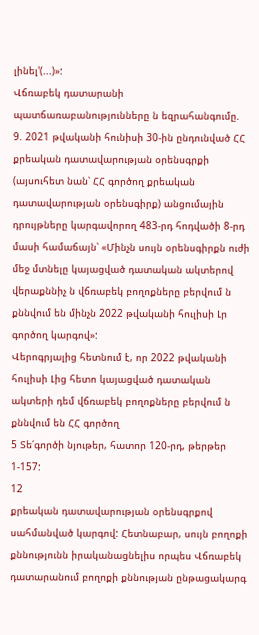լինել'(...)»:
Վճռաբեկ դատարանի պատճառաբանությունները ն եզրահանգումը.
9. 2021 թվականի հունիսի 30-ին ընդունված ՀՀ քրեական դատավարության օրենսգրքի (այսուհետ նան՝ ՀՀ գործող քրեական դատավարության օրենսգիրք) անցումային դրույթները կարգավորող 483-րդ հոդվածի 8-րդ մասի համաճայն՝ «Մինչն սույն օրենսգիրքն ուժի մեջ մտնելը կայացված դատական ակտերով վերաքննիչ ն վճռաբեկ բողոքները բերվում ն քննվում են մինչն 2022 թվականի հուլիսի Լր գործող կարգով»:
Վերոգրյալից հետնում է, որ 2022 թվականի հուլիսի Լից հետո կայացված դատական ակտերի դեմ վճռաբեկ բողոքները բերվում ն քննվում են ՀՀ գործող
5 Տե՛գործի նյութեր, հատոր 120-րդ, թերթեր 1-157:
12
քրեական դատավարության օրենսգրքով սահմանված կարգով: Հետնաբար, սույն բողոքի քննությունն իրականացնելիս որպես Վճռաբեկ դատարանում բողոքի քննության ընթացակարգ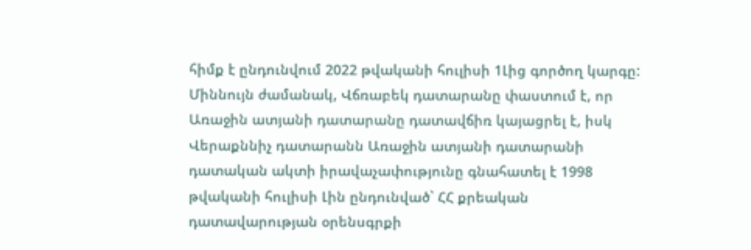հիմք է ընդունվում 2022 թվականի հուլիսի 1Լից գործող կարգը: Միննույն ժամանակ, Վճռաբեկ դատարանը փաստում է, որ Առաջին ատյանի դատարանը դատավճիռ կայացրել է, իսկ Վերաքննիչ դատարանն Առաջին ատյանի դատարանի դատական ակտի իրավաչափությունը գնահատել է 1998 թվականի հուլիսի Լին ընդունված` ՀՀ քրեական դատավարության օրենսգրքի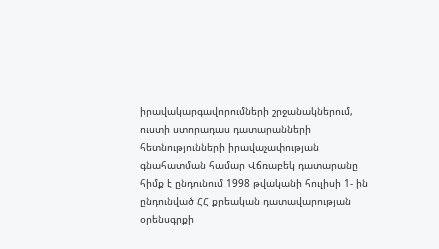իրավակարգավորումների շրջանակներում, ուստի ստորադաս դատարանների հետնությունների իրավաչափության գնահատման համար Վճռաբեկ դատարանը հիմք է ընդունում 1998 թվականի հուլիսի 1- ին ընդունված ՀՀ քրեական դատավարության օրենսգրքի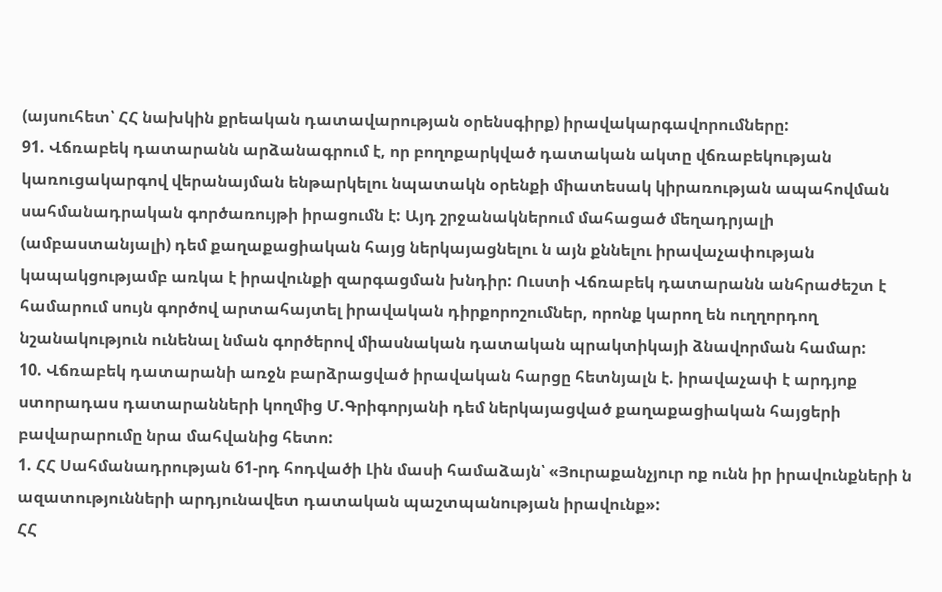(այսուհետ՝ ՀՀ նախկին քրեական դատավարության օրենսգիրք) իրավակարգավորումները:
91. Վճռաբեկ դատարանն արձանագրում է, որ բողոքարկված դատական ակտը վճռաբեկության կառուցակարգով վերանայման ենթարկելու նպատակն օրենքի միատեսակ կիրառության ապահովման սահմանադրական գործառույթի իրացումն է: Այդ շրջանակներում մահացած մեղադրյալի (ամբաստանյալի) դեմ քաղաքացիական հայց ներկայացնելու ն այն քննելու իրավաչափության կապակցությամբ առկա է իրավունքի զարգացման խնդիր: Ուստի Վճռաբեկ դատարանն անհրաժեշտ է համարում սույն գործով արտահայտել իրավական դիրքորոշումներ, որոնք կարող են ուղղորդող նշանակություն ունենալ նման գործերով միասնական դատական պրակտիկայի ձնավորման համար:
10. Վճռաբեկ դատարանի առջն բարձրացված իրավական հարցը հետնյալն է. իրավաչափ է արդյոք ստորադաս դատարանների կողմից Մ.Գրիգորյանի դեմ ներկայացված քաղաքացիական հայցերի բավարարումը նրա մահվանից հետո:
1. ՀՀ Սահմանադրության 61-րդ հոդվածի Լին մասի համաձայն՝ «Յուրաքանչյուր ոք ունն իր իրավունքների ն ազատությունների արդյունավետ դատական պաշտպանության իրավունք»:
ՀՀ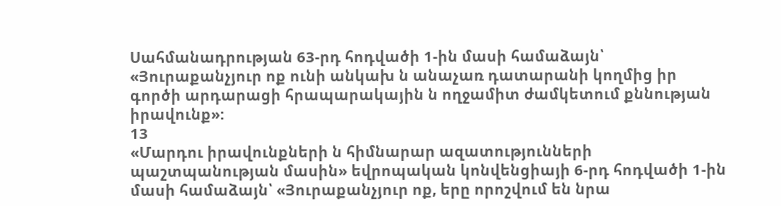Սահմանադրության 63-րդ հոդվածի 1-ին մասի համաձայն՝ «Յուրաքանչյուր ոք ունի անկախ ն անաչառ դատարանի կողմից իր գործի արդարացի հրապարակային ն ողջամիտ ժամկետում քննության իրավունք»:
13
«Մարդու իրավունքների ն հիմնարար ազատությունների պաշտպանության մասին» եվրոպական կոնվենցիայի 6-րդ հոդվածի 1-ին մասի համաձայն՝ «Յուրաքանչյուր ոք, երը որոշվում են նրա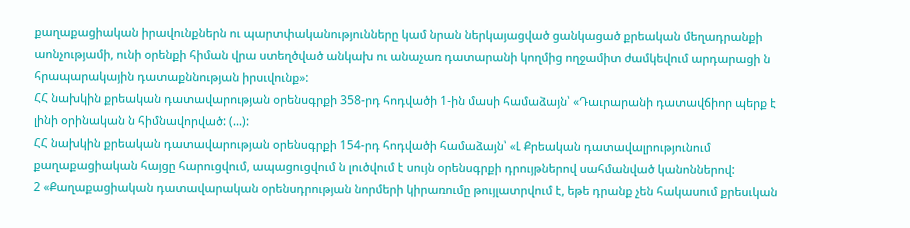քաղաքացիական իրավունքներն ու պարտփականությունները կամ նրան ներկայացված ցանկացած քրեական մեղադրանքի աոնչությամի, ունի օրենքի հիման վրա ստեղծված անկախ ու անաչառ դատարանի կողմից ողջամիտ ժամկեվում արդարացի ն հրապարակային դատաքննության իրսւվունք»:
ՀՀ նախկին քրեական դատավարության օրենսգրքի 358-րդ հոդվածի 1-ին մասի համաձայն՝ «Դաւրարանի դատավճիոր պերք է լինի օրինական ն հիմնավորված: (...):
ՀՀ նախկին քրեական դատավարության օրենսգրքի 154-րդ հոդվածի համաձայն՝ «Լ Քրեական դատավալրությունում քաղաքացիական հայցը հարուցվում, ապացուցվում ն լուծվում է սույն օրենսգրքի դրույթներով սահմանված կանոններով:
2 «Քաղաքացիական դատավարական օրենսդրության նորմերի կիրառումը թույլատրվում է, եթե դրանք չեն հակասում քրեսւկան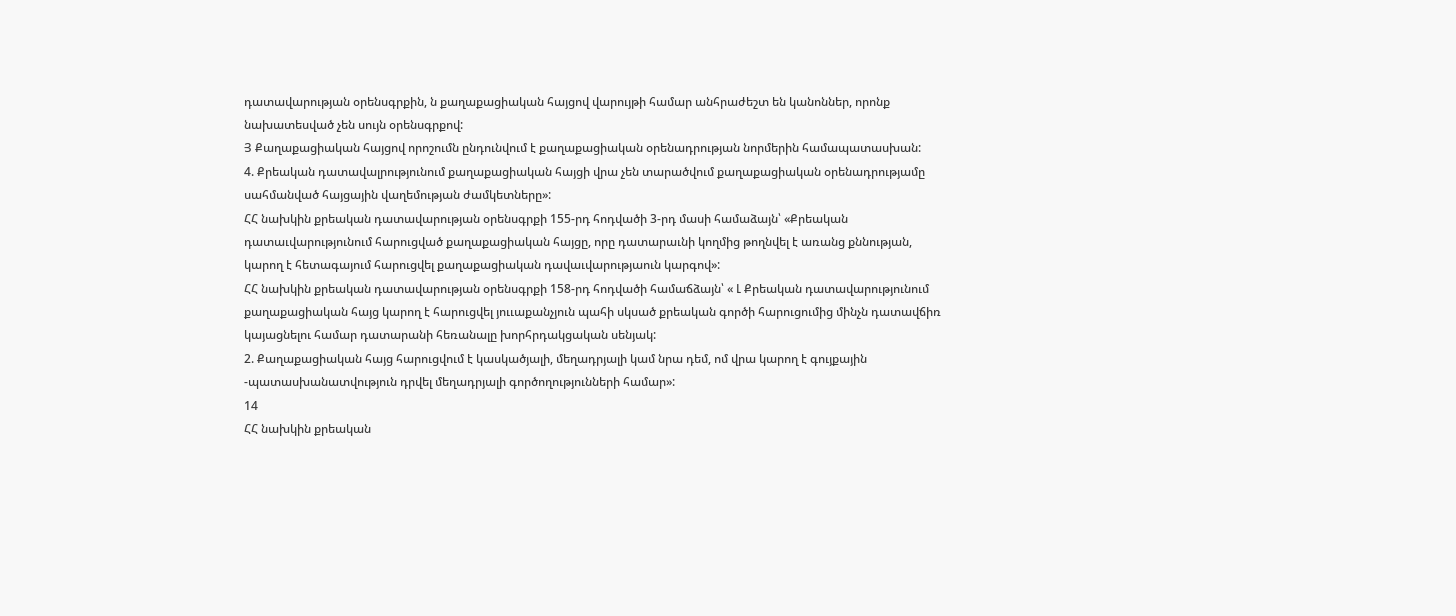դատավարության օրենսգրքին, ն քաղաքացիական հայցով վարույթի համար անհրաժեշտ են կանոններ, որոնք նախատեսված չեն սույն օրենսգրքով:
Յ Քաղաքացիական հայցով որոշումն ընդունվում է քաղաքացիական օրենադրության նորմերին համապատասխան:
4. Քրեական դատավալրությունում քաղաքացիական հայցի վրա չեն տարածվում քաղաքացիական օրենադրությամը սահմանված հայցային վաղեմության ժամկետները»:
ՀՀ նախկին քրեական դատավարության օրենսգրքի 155-րդ հոդվածի 3-րդ մասի համաձայն՝ «Քրեական դատաւվարությունում հարուցված քաղաքացիական հայցը, որը դատարաւնի կողմից թողնվել է առանց քննության, կարող է հետագայում հարուցվել քաղաքացիական դավաւվարությաուն կարգով»:
ՀՀ նախկին քրեական դատավարության օրենսգրքի 158-րդ հոդվածի համաճձայն՝ « Լ Քրեական դատավարությունում քաղաքացիական հայց կարող է հարուցվել յոււաքանչյուն պահի սկսած քրեական գործի հարուցումից մինչն դատավճիռ կայացնելու համար դատարանի հեռանալը խորհրդակցական սենյակ:
2. Քաղաքացիական հայց հարուցվում է կասկածյալի, մեղադրյալի կամ նրա դեմ, ոմ վրա կարող է գույքային -պատասխանատվություն դրվել մեղադրյալի գործողությունների համար»:
14
ՀՀ նախկին քրեական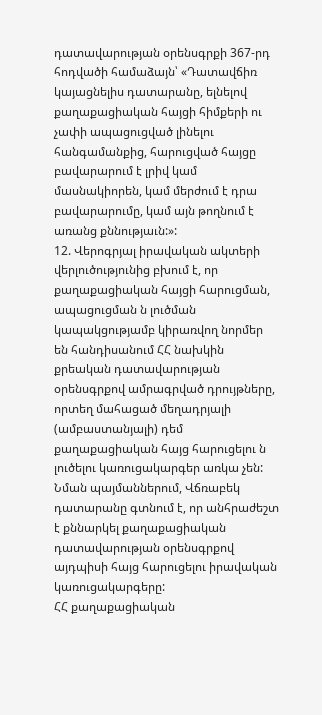դատավարության օրենսգրքի 367-րդ հոդվածի համաձայն՝ «Դատավճիռ կայացնելիս դատարանը, ելնելով քաղաքացիական հայցի հիմքերի ու չափի ապացուցված լինելու հանգամանքից, հարուցված հայցը բավարարում է լրիվ կամ մասնակիորեն, կամ մերժում է դրա բավարարումը, կամ այն թողնում է առանց քննությաւն:»:
12. Վերոգրյալ իրավական ակտերի վերլուծությունից բխում է, որ քաղաքացիական հայցի հարուցման, ապացուցման ն լուծման կապակցությամբ կիրառվող նորմեր են հանդիսանում ՀՀ նախկին քրեական դատավարության օրենսգրքով ամրագրված դրույթները, որտեղ մահացած մեղադրյալի (ամբաստանյալի) դեմ քաղաքացիական հայց հարուցելու ն լուծելու կառուցակարգեր առկա չեն: Նման պայմաններում, Վճռաբեկ դատարանը գտնում է, որ անհրաժեշտ է քննարկել քաղաքացիական դատավարության օրենսգրքով այդպիսի հայց հարուցելու իրավական կառուցակարգերը:
ՀՀ քաղաքացիական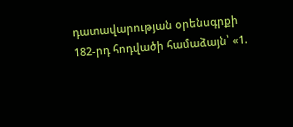դատավարության օրենսգրքի 182-րդ հոդվածի համաձայն՝ «1.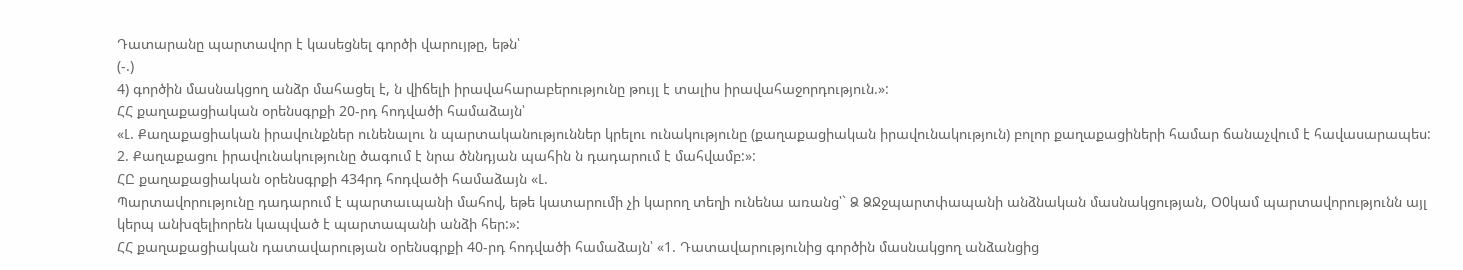Դատարանը պարտավոր է կասեցնել գործի վարույթը, եթն՝
(-.)
4) գործին մասնակցող անձր մահացել է, ն վիճելի իրավահարաբերությունը թույլ է տալիս իրավահաջորդություն.»:
ՀՀ քաղաքացիական օրենսգրքի 20-րդ հոդվածի համաձայն՝
«Լ. Քաղաքացիական իրավունքներ ունենալու ն պարտականություններ կրելու ունակությունը (քաղաքացիական իրավունակություն) բոլոր քաղաքացիների համար ճանաչվում է հավասարապես:
2. Քաղաքացու իրավունակությունը ծագում է նրա ծննդյան պահին ն դադարում է մահվամբ:»:
ՀԸ քաղաքացիական օրենսգրքի 434րդ հոդվածի համաձայն «Լ.
Պարտավորությունը դադարում է պարտաւպանի մահով, եթե կատարումի չի կարող տեղի ունենա առանց՝` Ձ ՁՋջպարտփապանի անձնական մասնակցության, Օ0կամ պարտավորությունն այլ կերպ անխզելիորեն կապված է պարտապանի անձի հեր:»:
ՀՀ քաղաքացիական դատավարության օրենսգրքի 40-րդ հոդվածի համաձայն՝ «1. Դատավարությունից գործին մասնակցող անձանցից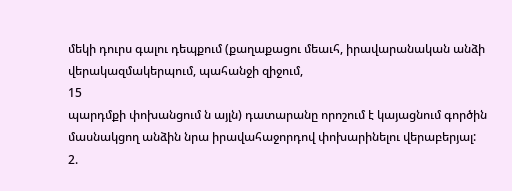մեկի դուրս գալու դեպքում (քաղաքացու մեաւհ, իրավարանական անձի վերակազմակերպում, պահանջի զիջում,
15
պարդմքի փոխանցում ն այլն) դատարանը որոշում է կայացնում գործին մասնակցող անձին նրա իրավահաջորդով փոխարինելու վերաբերյալ:
2.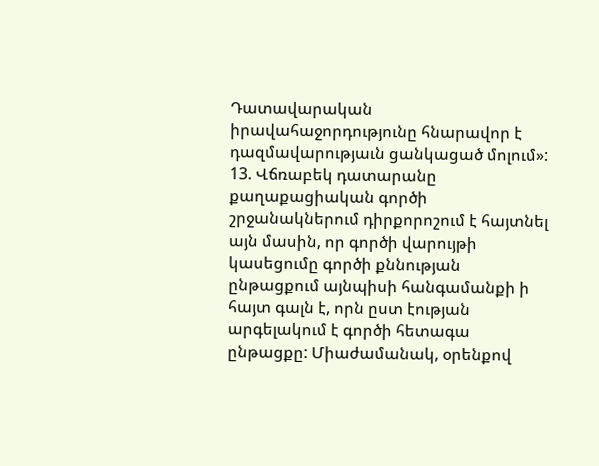Դատավարական իրավահաջորդությունը հնարավոր է դազմավարությաւն ցանկացած մոլում»:
13. Վճռաբեկ դատարանը քաղաքացիական գործի շրջանակներում դիրքորոշում է հայտնել այն մասին, որ գործի վարույթի կասեցումը գործի քննության ընթացքում այնպիսի հանգամանքի ի հայտ գալն է, որն ըստ էության արգելակում է գործի հետագա ընթացքը: Միաժամանակ, օրենքով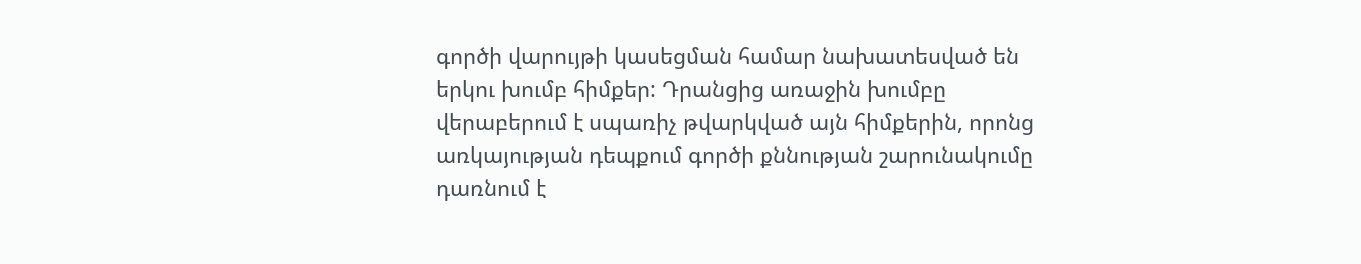գործի վարույթի կասեցման համար նախատեսված են երկու խումբ հիմքեր: Դրանցից առաջին խումբը վերաբերում է սպառիչ թվարկված այն հիմքերին, որոնց առկայության դեպքում գործի քննության շարունակումը դառնում է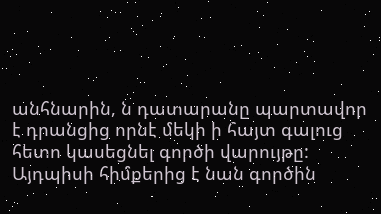անհնարին, ն դատարանը պարտավոր է դրանցից որնէ մեկի ի հայտ գալուց հետո կասեցնել գործի վարույթը: Այդպիսի հիմքերից է նան գործին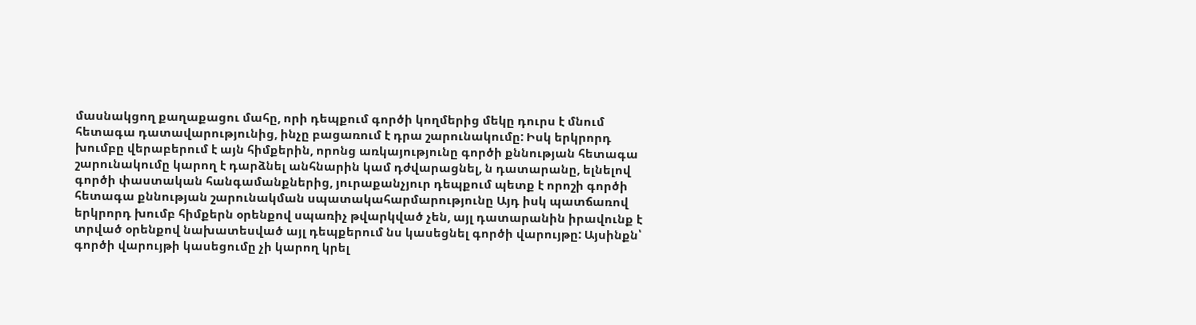մասնակցող քաղաքացու մահը, որի դեպքում գործի կողմերից մեկը դուրս է մնում հետագա դատավարությունից, ինչը բացառում է դրա շարունակումը: Իսկ երկրորդ խումբը վերաբերում է այն հիմքերին, որոնց առկայությունը գործի քննության հետագա շարունակումը կարող է դարձնել անհնարին կամ դժվարացնել, ն դատարանը, ելնելով գործի փաստական հանգամանքներից, յուրաքանչյուր դեպքում պետք է որոշի գործի հետագա քննության շարունակման սպատակահարմարությունը Այդ իսկ պատճառով երկրորդ խումբ հիմքերն օրենքով սպառիչ թվարկված չեն, այլ դատարանին իրավունք է տրված օրենքով նախատեսված այլ դեպքերում նս կասեցնել գործի վարույթը: Այսինքն՝ գործի վարույթի կասեցումը չի կարող կրել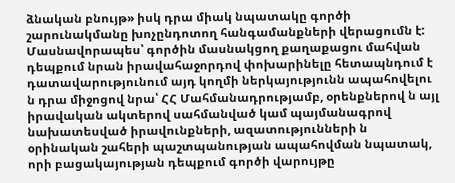ձնական բնույթ» իսկ դրա միակ նպատակը գործի շարունակմանը խոչընդոտող հանգամանքների վերացումն է: Մասնավորապես՝ գործին մասնակցող քաղաքացու մահվան դեպքում նրան իրավահաջորդով փոխարինելը հետապնդում է դատավարությունում այդ կողմի ներկայությունն ապահովելու ն դրա միջոցով նրա՝ ՀՀ Մահմանադրությամբ, օրենքներով ն այլ իրավական ակտերով սահմանված կամ պայմանագրով նախատեսված իրավունքների, ազատությունների ն օրինական շահերի պաշտպանության ապահովման նպատակ, որի բացակայության դեպքում գործի վարույթը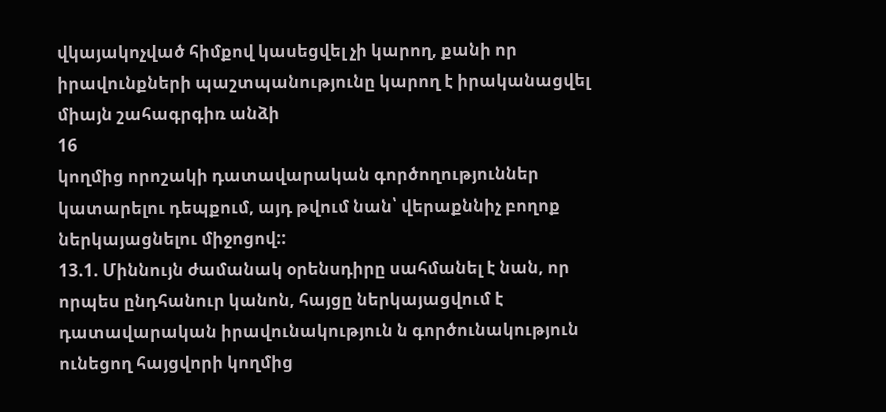վկայակոչված հիմքով կասեցվել չի կարող, քանի որ իրավունքների պաշտպանությունը կարող է իրականացվել միայն շահագրգիռ անձի
16
կողմից որոշակի դատավարական գործողություններ կատարելու դեպքում, այդ թվում նան՝ վերաքննիչ բողոք ներկայացնելու միջոցով::
13.1. Միննույն ժամանակ օրենսդիրը սահմանել է նան, որ որպես ընդհանուր կանոն, հայցը ներկայացվում է դատավարական իրավունակություն ն գործունակություն ունեցող հայցվորի կողմից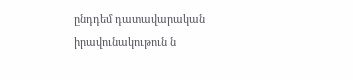ընդդեմ դատավարական իրավունակութուն ն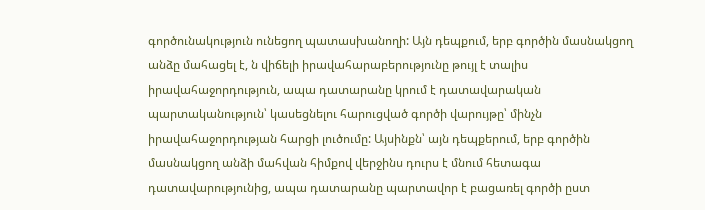գործունակություն ունեցող պատասխանողի: Այն դեպքում, երբ գործին մասնակցող անձը մահացել է, ն վիճելի իրավահարաբերությունը թույլ է տալիս իրավահաջորդություն, ապա դատարանը կրում է դատավարական պարտականություն՝ կասեցնելու հարուցված գործի վարույթը՝ մինչն իրավահաջորդության հարցի լուծումը: Այսինքն՝ այն դեպքերում, երբ գործին մասնակցող անձի մահվան հիմքով վերջինս դուրս է մնում հետագա դատավարությունից, ապա դատարանը պարտավոր է բացառել գործի ըստ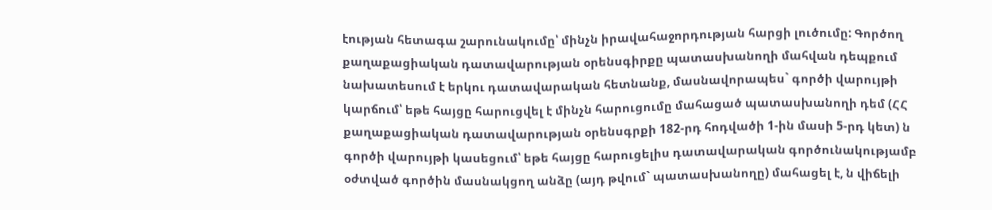էության հետագա շարունակումը՝ մինչն իրավահաջորդության հարցի լուծումը: Գործող քաղաքացիական դատավարության օրենսգիրքը պատասխանողի մահվան դեպքում նախատեսում է երկու դատավարական հետնանք, մասնավորապես` գործի վարույթի կարճում՝ եթե հայցը հարուցվել է մինչն հարուցումը մահացած պատասխանողի դեմ (ՀՀ քաղաքացիական դատավարության օրենսգրքի 182-րդ հոդվածի 1-ին մասի 5-րդ կետ) ն գործի վարույթի կասեցում՝ եթե հայցը հարուցելիս դատավարական գործունակությամբ օժտված գործին մասնակցող անձը (այդ թվում` պատասխանողը) մահացել է, ն վիճելի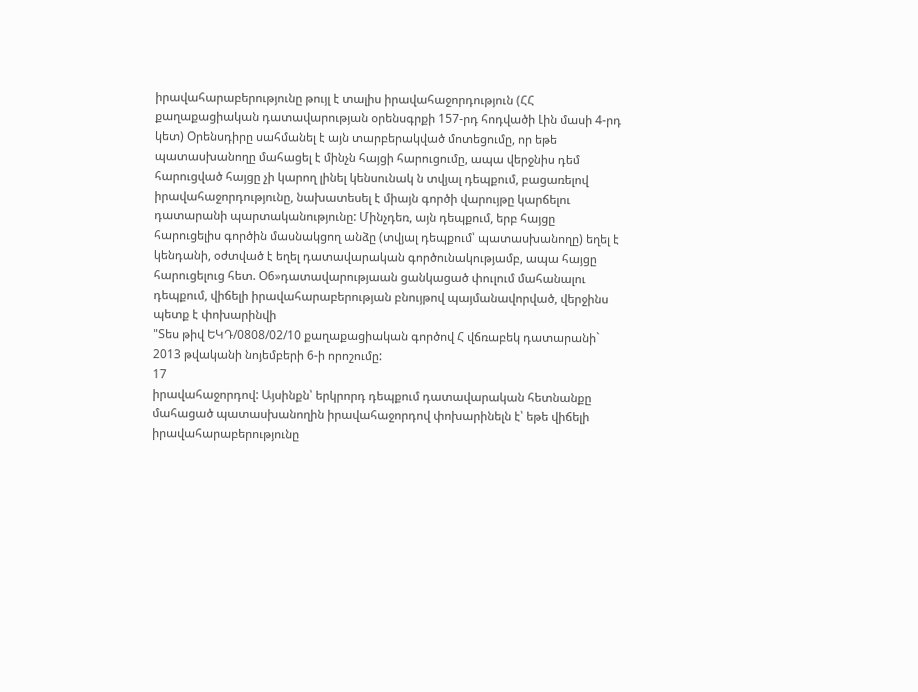իրավահարաբերությունը թույլ է տալիս իրավահաջորդություն (ՀՀ քաղաքացիական դատավարության օրենսգրքի 157-րդ հոդվածի Լին մասի 4-րդ կետ) Օրենսդիրը սահմանել է այն տարբերակված մոտեցումը, որ եթե պատասխանողը մահացել է մինչն հայցի հարուցումը, ապա վերջնիս դեմ հարուցված հայցը չի կարող լինել կենսունակ ն տվյալ դեպքում, բացառելով իրավահաջորդությունը, նախատեսել է միայն գործի վարույթը կարճելու դատարանի պարտականությունը: Մինչդեռ, այն դեպքում, երբ հայցը հարուցելիս գործին մասնակցող անձը (տվյալ դեպքում՝ պատասխանողը) եղել է կենդանի, օժտված է եղել դատավարական գործունակությամբ, ապա հայցը հարուցելուց հետ. Օ6»դատավարությաան ցանկացած փուլում մահանալու դեպքում, վիճելի իրավահարաբերության բնույթով պայմանավորված, վերջինս պետք է փոխարինվի
"Տես թիվ ԵԿԴ/0808/02/10 քաղաքացիական գործով Հ վճռաբեկ դատարանի` 2013 թվականի նոյեմբերի 6-ի որոշումը:
17
իրավահաջորդով: Այսինքն՝ երկրորդ դեպքում դատավարական հետնանքը մահացած պատասխանողին իրավահաջորդով փոխարինելն է՝ եթե վիճելի
իրավահարաբերությունը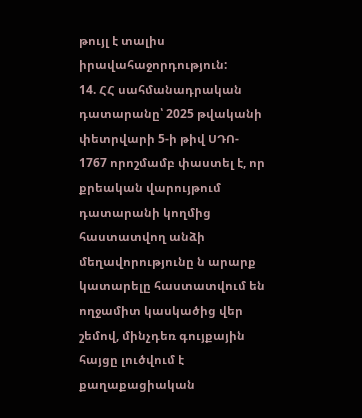թույլ է տալիս իրավահաջորդություն:
14. ՀՀ սահմանադրական դատարանը՝ 2025 թվականի փետրվարի 5-ի թիվ ՍԴՈ- 1767 որոշմամբ փաստել է, որ քրեական վարույթում դատարանի կողմից հաստատվող անձի մեղավորությունը ն արարք կատարելը հաստատվում են ողջամիտ կասկածից վեր շեմով, մինչդեռ գույքային հայցը լուծվում է քաղաքացիական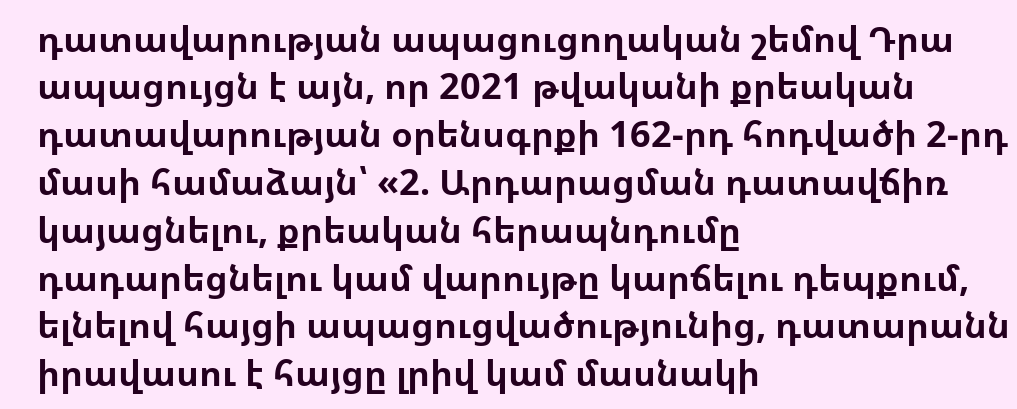դատավարության ապացուցողական շեմով Դրա ապացույցն է այն, որ 2021 թվականի քրեական դատավարության օրենսգրքի 162-րդ հոդվածի 2-րդ մասի համաձայն՝ «2. Արդարացման դատավճիռ կայացնելու, քրեական հերապնդումը դադարեցնելու կամ վարույթը կարճելու դեպքում, ելնելով հայցի ապացուցվածությունից, դատարանն իրավասու է հայցը լրիվ կամ մասնակի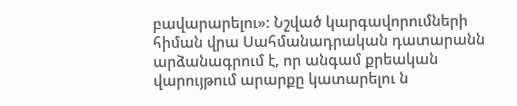բավարարելու»: Նշված կարգավորումների հիման վրա Սահմանադրական դատարանն արձանագրում է, որ անգամ քրեական վարույթում արարքը կատարելու ն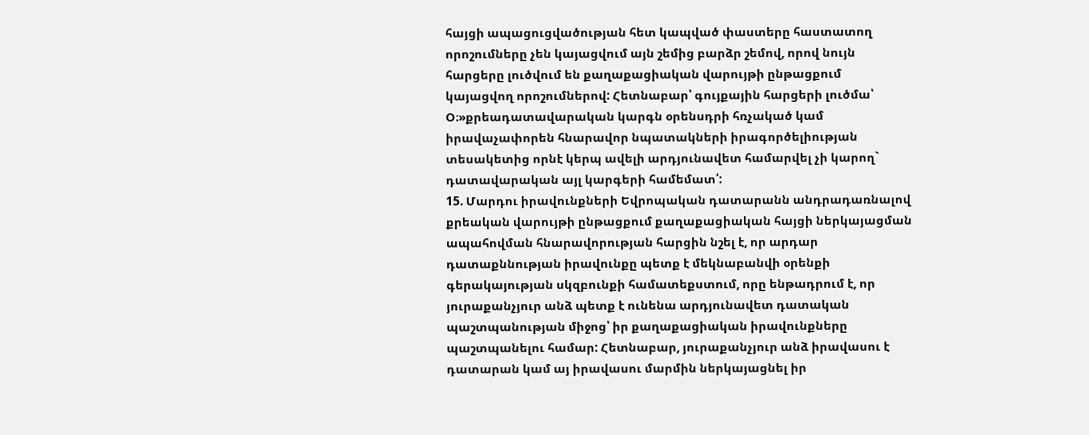հայցի ապացուցվածության հետ կապված փաստերը հաստատող որոշումները չեն կայացվում այն շեմից բարձր շեմով, որով նույն հարցերը լուծվում են քաղաքացիական վարույթի ընթացքում կայացվող որոշումներով: Հետնաբար՝ գույքային հարցերի լուծմա՝ Օ։»քրեադատավարական կարգն օրենսդրի հռչակած կամ իրավաչափորեն հնարավոր նպատակների իրագործելիության տեսակետից որնէ կերպ ավելի արդյունավետ համարվել չի կարող` դատավարական այլ կարգերի համեմատ՛:
15. Մարդու իրավունքների Եվրոպական դատարանն անդրադառնալով քրեական վարույթի ընթացքում քաղաքացիական հայցի ներկայացման ապահովման հնարավորության հարցին նշել է, որ արդար դատաքննության իրավունքը պետք է մեկնաբանվի օրենքի գերակայության սկզբունքի համատեքստում, որը ենթադրում է, որ յուրաքանչյուր անձ պետք է ունենա արդյունավետ դատական պաշտպանության միջոց՝ իր քաղաքացիական իրավունքները պաշտպանելու համար: Հետնաբար, յուրաքանչյուր անձ իրավասու է դատարան կամ այ իրավասու մարմին ներկայացնել իր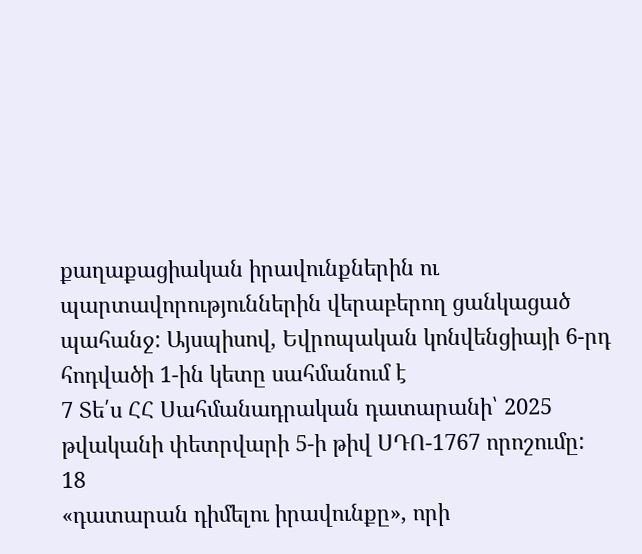քաղաքացիական իրավունքներին ու պարտավորություններին վերաբերող ցանկացած պահանջ: Այսպիսով, Եվրոպական կոնվենցիայի 6-րդ հոդվածի 1-ին կետը սահմանում է
7 Տե՛ս ՀՀ Սահմանադրական դատարանի՝ 2025 թվականի փետրվարի 5-ի թիվ ՍԴՈ-1767 որոշումը:
18
«դատարան դիմելու իրավունքը», որի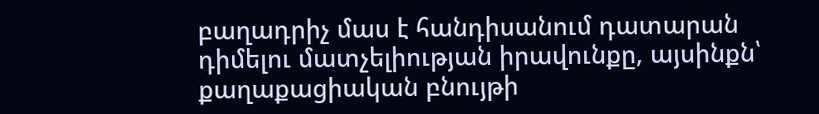բաղադրիչ մաս է հանդիսանում դատարան դիմելու մատչելիության իրավունքը, այսինքն՝ քաղաքացիական բնույթի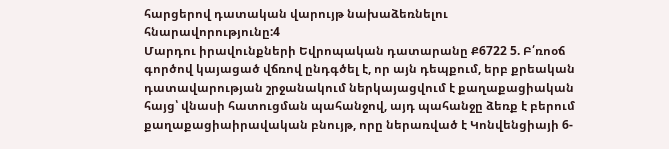հարցերով դատական վարույթ նախաձեռնելու հնարավորությունը:4
Մարդու իրավունքների Եվրոպական դատարանը Ք6722 5. Բ՛ռոօճ գործով կայացած վճռով ընդգծել է, որ այն դեպքում, երբ քրեական դատավարության շրջանակում ներկայացվում է քաղաքացիական հայց՝ վնասի հատուցման պահանջով, այդ պահանջը ձեռք է բերում քաղաքացիաիրավական բնույթ, որը ներառված է Կոնվենցիայի 6-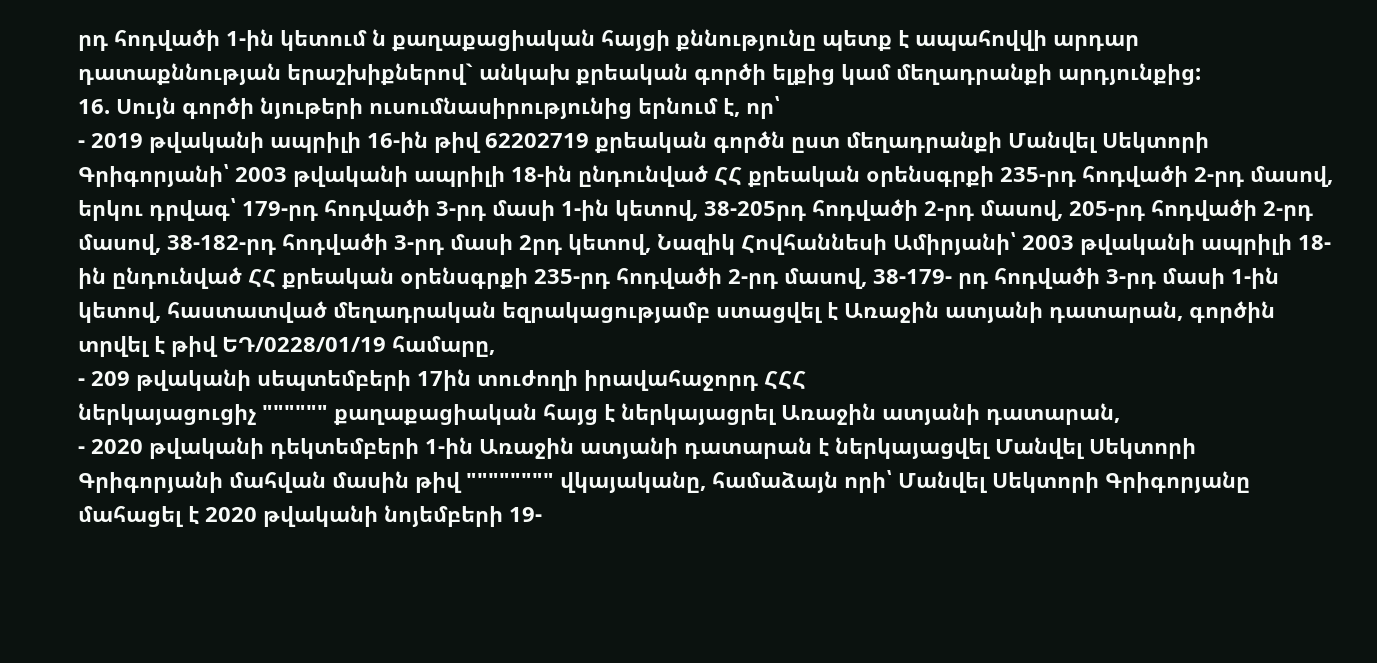րդ հոդվածի 1-ին կետում ն քաղաքացիական հայցի քննությունը պետք է ապահովվի արդար դատաքննության երաշխիքներով` անկախ քրեական գործի ելքից կամ մեղադրանքի արդյունքից:
16. Սույն գործի նյութերի ուսումնասիրությունից երնում է, որ՝
- 2019 թվականի ապրիլի 16-ին թիվ 62202719 քրեական գործն ըստ մեղադրանքի Մանվել Սեկտորի Գրիգորյանի՝ 2003 թվականի ապրիլի 18-ին ընդունված ՀՀ քրեական օրենսգրքի 235-րդ հոդվածի 2-րդ մասով, երկու դրվագ՝ 179-րդ հոդվածի 3-րդ մասի 1-ին կետով, 38-205րդ հոդվածի 2-րդ մասով, 205-րդ հոդվածի 2-րդ մասով, 38-182-րդ հոդվածի 3-րդ մասի 2րդ կետով, Նազիկ Հովհաննեսի Ամիրյանի՝ 2003 թվականի ապրիլի 18-ին ընդունված ՀՀ քրեական օրենսգրքի 235-րդ հոդվածի 2-րդ մասով, 38-179- րդ հոդվածի 3-րդ մասի 1-ին կետով, հաստատված մեղադրական եզրակացությամբ ստացվել է Առաջին ատյանի դատարան, գործին տրվել է թիվ ԵԴ/0228/01/19 համարը,
- 209 թվականի սեպտեմբերի 17ին տուժողի իրավահաջորդ ՀՀՀ
ներկայացուցիչ """""" քաղաքացիական հայց է ներկայացրել Առաջին ատյանի դատարան,
- 2020 թվականի դեկտեմբերի 1-ին Առաջին ատյանի դատարան է ներկայացվել Մանվել Սեկտորի Գրիգորյանի մահվան մասին թիվ """""""" վկայականը, համաձայն որի՝ Մանվել Սեկտորի Գրիգորյանը մահացել է 2020 թվականի նոյեմբերի 19-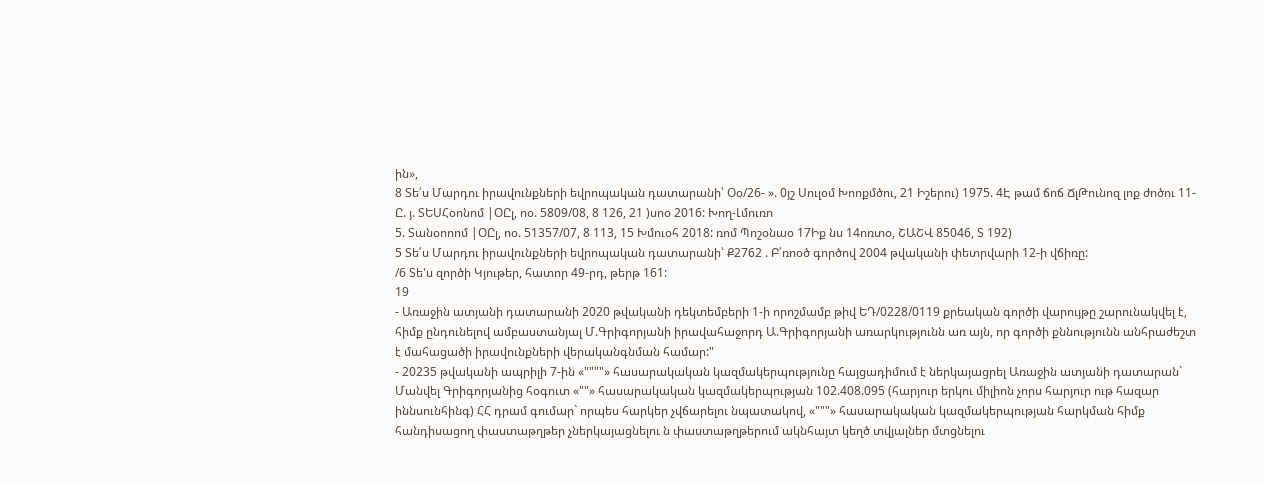ին»,
8 Տե՛ս Մարդու իրավունքների եվրոպական դատարանի՝ Օօ/26- ». 0յշ Սուլօմ Խոոքմծու, 21 Իշերու) 1975. 4Է թամ ճոճ ՃլԹունոզ լոք ժոծու 11-Ը. յ. ՏԵՍՀօոնոմ |ՕԸլ, ոօ. 5809/08, 8 126, 21 )սոօ 2016: Խող-Լմուռո
5. Տանօոոոմ |ՕԸլ, ոօ. 51357/07, 8 113, 15 Խմուօհ 2018: ռոմ Պոշօնաօ 17Իք նս 14ոռտօ, ՇԱՇՎ 85046, Տ 192)
5 Տե՛ս Մարդու իրավունքների եվրոպական դատարանի՝ Ք2762 . Բ՛ռոօծ գործով 2004 թվականի փետրվարի 12-ի վճիռը:
/6 Տե'ս զործի Կյութեր, հատոր 49-րդ, թերթ 161:
19
- Առաջին ատյանի դատարանի 2020 թվականի դեկտեմբերի 1-ի որոշմամբ թիվ ԵԴ/0228/0119 քրեական գործի վարույթը շարունակվել է, հիմք ընդունելով ամբաստանյալ Մ.Գրիգորյանի իրավահաջորդ Ա.Գրիգորյանի առարկությունն առ այն, որ գործի քննությունն անհրաժեշտ է մահացածի իրավունքների վերականգնման համար:"
- 20235 թվականի ապրիլի 7-ին «""""» հասարակական կազմակերպությունը հայցադիմում է ներկայացրել Առաջին ատյանի դատարան` Մանվել Գրիգորյանից հօգուտ «""» հասարակական կազմակերպության 102.408.095 (հարյուր երկու միլիոն չորս հարյուր ութ հազար իննսունհինգ) ՀՀ դրամ գումար` որպես հարկեր չվճարելու նպատակով, «"""» հասարակական կազմակերպության հարկման հիմք հանդիսացող փաստաթղթեր չներկայացնելու ն փաստաթղթերում ակնհայտ կեղծ տվյալներ մտցնելու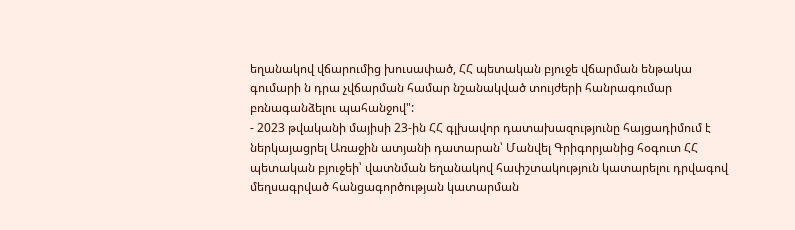եղանակով վճարումից խուսափած, ՀՀ պետական բյուջե վճարման ենթակա գումարի ն դրա չվճարման համար նշանակված տույժերի հանրագումար բռնագանձելու պահանջով":
- 2023 թվականի մայիսի 23-ին ՀՀ գլխավոր դատախազությունը հայցադիմում է ներկայացրել Առաջին ատյանի դատարան՝ Մանվել Գրիգորյանից հօգուտ ՀՀ պետական բյուջեի՝ վատնման եղանակով հափշտակություն կատարելու դրվագով մեղսագրված հանցագործության կատարման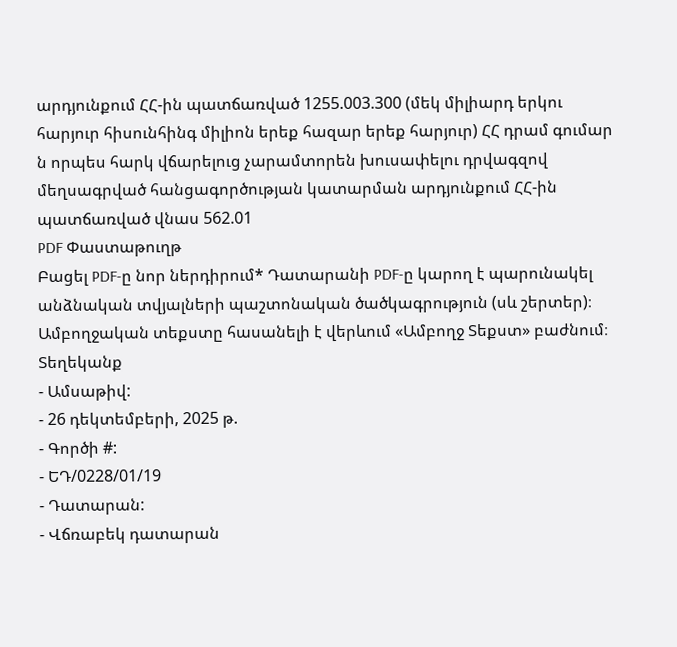արդյունքում ՀՀ-ին պատճառված 1255.003.300 (մեկ միլիարդ երկու հարյուր հիսունհինգ միլիոն երեք հազար երեք հարյուր) ՀՀ դրամ գումար ն որպես հարկ վճարելուց չարամտորեն խուսափելու դրվագզով մեղսագրված հանցագործության կատարման արդյունքում ՀՀ-ին պատճառված վնաս 562.01
PDF Փաստաթուղթ
Բացել PDF-ը նոր ներդիրում* Դատարանի PDF-ը կարող է պարունակել անձնական տվյալների պաշտոնական ծածկագրություն (սև շերտեր)։ Ամբողջական տեքստը հասանելի է վերևում «Ամբողջ Տեքստ» բաժնում։
Տեղեկանք
- Ամսաթիվ:
- 26 դեկտեմբերի, 2025 թ.
- Գործի #:
- ԵԴ/0228/01/19
- Դատարան:
- Վճռաբեկ դատարան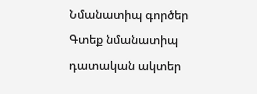Նմանատիպ գործեր
Գտեք նմանատիպ դատական ակտեր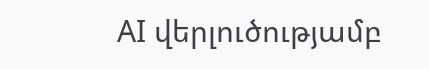AI վերլուծությամբ